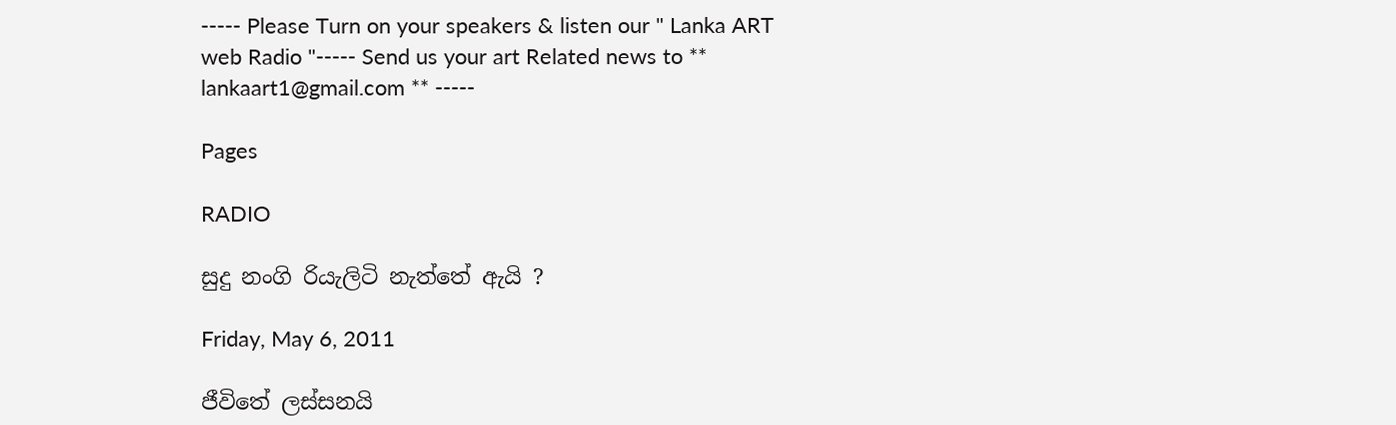----- Please Turn on your speakers & listen our " Lanka ART web Radio "----- Send us your art Related news to ** lankaart1@gmail.com ** -----

Pages

RADIO

සුදු නංගි රියැලිටි නැත්තේ ඇයි ?

Friday, May 6, 2011

ජීවිතේ ලස්සනයි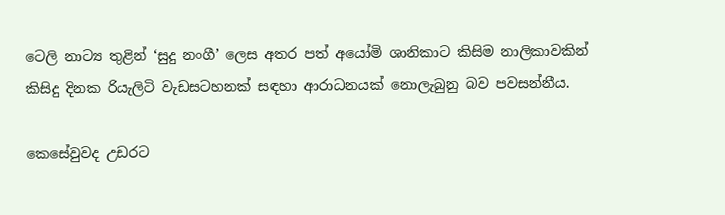ටෙලි නාට්‍ය තුළින් ‘සුදු නංගී’ ලෙස අතර පත් අයෝමි ශානිකාට කිසිම නාලිකාවකින් කිසිදු දිනක රියැලිටි වැඩසටහනක් සඳහා ආරාධනයක් නොලැබුනු බව පවසන්නීය.

කෙසේවුවද උඩරට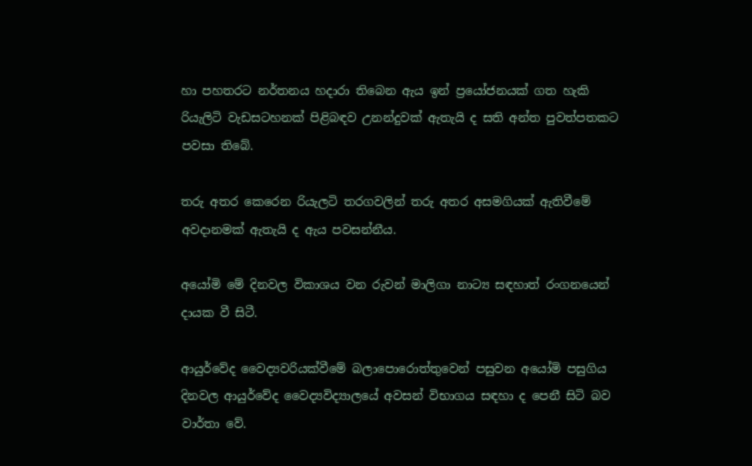හා පහතරට නර්තනය හදාරා තිබෙන ඇය ඉන් ප්‍රයෝජනයක් ගත හැකි රියැලිටි වැඩසටහනක් පිළිබඳව උනන්දුවක් ඇතැයි ද සති අන්ත පුවත්පතකට පවසා තිබේ.

තරු අතර කෙරෙන රියැලටි තරගවලින් තරු අතර අසමගියක් ඇතිවීමේ අවදානමක් ඇතැයි ද ඇය පවසන්නීය.

අයෝමි මේ දිනවල විකාශය වන රුවන් මාලිගා නාට්‍ය සඳහාත් රංගනයෙන් දායක වී සිටී.

ආයුර්වේද වෛද්‍යවරියක්වීමේ බලාපොරොත්තුවෙන් පසුවන අයෝමි පසුගිය දිනවල ආයුර්වේද වෛද්‍යවිද්‍යාලයේ අවසන් විභාගය සඳහා ද පෙනී සිටි බව වාර්තා වේ.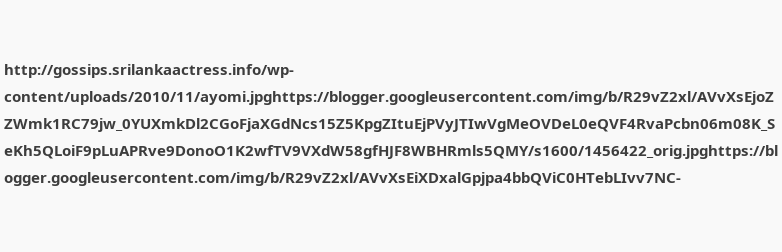http://gossips.srilankaactress.info/wp-content/uploads/2010/11/ayomi.jpghttps://blogger.googleusercontent.com/img/b/R29vZ2xl/AVvXsEjoZZWmk1RC79jw_0YUXmkDl2CGoFjaXGdNcs15Z5KpgZItuEjPVyJTIwVgMeOVDeL0eQVF4RvaPcbn06m08K_SeKh5QLoiF9pLuAPRve9DonoO1K2wfTV9VXdW58gfHJF8WBHRmls5QMY/s1600/1456422_orig.jpghttps://blogger.googleusercontent.com/img/b/R29vZ2xl/AVvXsEiXDxalGpjpa4bbQViC0HTebLIvv7NC-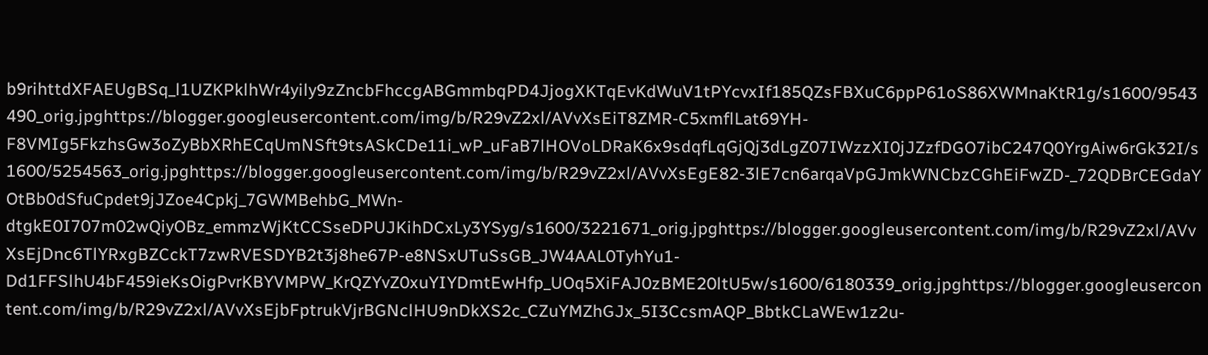b9rihttdXFAEUgBSq_l1UZKPklhWr4yily9zZncbFhccgABGmmbqPD4JjogXKTqEvKdWuV1tPYcvxIf185QZsFBXuC6ppP61oS86XWMnaKtR1g/s1600/9543490_orig.jpghttps://blogger.googleusercontent.com/img/b/R29vZ2xl/AVvXsEiT8ZMR-C5xmflLat69YH-F8VMIg5FkzhsGw3oZyBbXRhECqUmNSft9tsASkCDe11i_wP_uFaB7lHOVoLDRaK6x9sdqfLqGjQj3dLgZ07IWzzXI0jJZzfDGO7ibC247Q0YrgAiw6rGk32I/s1600/5254563_orig.jpghttps://blogger.googleusercontent.com/img/b/R29vZ2xl/AVvXsEgE82-3lE7cn6arqaVpGJmkWNCbzCGhEiFwZD-_72QDBrCEGdaYOtBb0dSfuCpdet9jJZoe4Cpkj_7GWMBehbG_MWn-dtgkE0I707m02wQiyOBz_emmzWjKtCCSseDPUJKihDCxLy3YSyg/s1600/3221671_orig.jpghttps://blogger.googleusercontent.com/img/b/R29vZ2xl/AVvXsEjDnc6TlYRxgBZCckT7zwRVESDYB2t3j8he67P-e8NSxUTuSsGB_JW4AAL0TyhYu1-Dd1FFSlhU4bF459ieKsOigPvrKBYVMPW_KrQZYvZ0xuYIYDmtEwHfp_UOq5XiFAJ0zBME20ltU5w/s1600/6180339_orig.jpghttps://blogger.googleusercontent.com/img/b/R29vZ2xl/AVvXsEjbFptrukVjrBGNclHU9nDkXS2c_CZuYMZhGJx_5I3CcsmAQP_BbtkCLaWEw1z2u-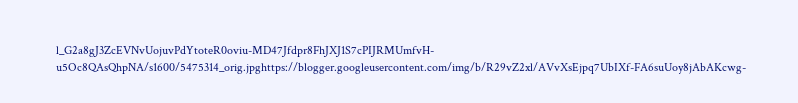l_G2a8gJ3ZcEVNvUojuvPdYtoteR0oviu-MD47Jfdpr8FhJXJ1S7cPIJRMUmfvH-u5Oc8QAsQhpNA/s1600/5475314_orig.jpghttps://blogger.googleusercontent.com/img/b/R29vZ2xl/AVvXsEjpq7UbIXf-FA6suUoy8jAbAKcwg-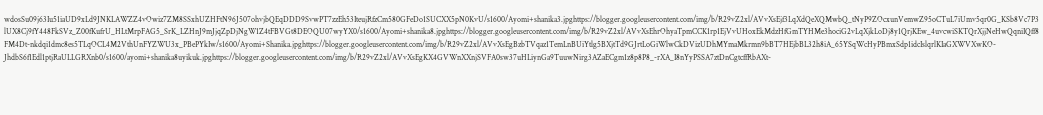wdosSu09j63Iu51iaUD9xLd9JNKLAWZZ4vOwiz7ZM8SSxhUZHFtN96J507ohvjbQEqDDD9SvwPT7zzEh53IteujRfzCm580GFeDo1SUCXX5pN0KvU/s1600/Ayomi+shanika3.jpghttps://blogger.googleusercontent.com/img/b/R29vZ2xl/AVvXsEjf3LqXdQeXQMwbQ_tNyP9ZOcxunVemwZ95oCTuL7iUmv5qr0G_KSb8Vc7P3lUX8Cj9fY448FkSVz_Z00fKufrU_HLtMrpFAG5_SrK_LZHnJ9mJjqZpDjNgW1Z4tFBVGt8DEOQU07wyYX0/s1600/Ayomi+shanika8.jpghttps://blogger.googleusercontent.com/img/b/R29vZ2xl/AVvXsEhrOhyaTpmCCK1rp1EjVvUHoxEkMdzHfGmTYHMe3hociG2vLqXjkLoDj8y1QrjKEw_4uvcwiSKTQrXjjNeHwQqniIQff8FM4Dt-nkdqi1dmc8es5TLqOCL4M2VthUnFYZWU3x_PBePYkIw/s1600/Ayomi+Shanika.jpghttps://blogger.googleusercontent.com/img/b/R29vZ2xl/AVvXsEgBzbTVqaz1TemLnBUiYtlg5BXjtTd9GJrtLoGiWlwCkDVizUDhMYmaMkrmn9bBT7HEjbBL32h8iA_65YSqWcHyPBmxSdp1idcIslqrlKIaGXWVXwKO-JhdbS6f1Edl1ptjRaULLGRXnb0/s1600/ayomi+shanika8uyikuk.jpghttps://blogger.googleusercontent.com/img/b/R29vZ2xl/AVvXsEgKX4GVWnXXnjSVFA0sw37uHLiynGa9TuuwNirg3AZaECgm1z8p8P8_-rXA_I8nYyPSSA7ztDnCgtcffRbAXt-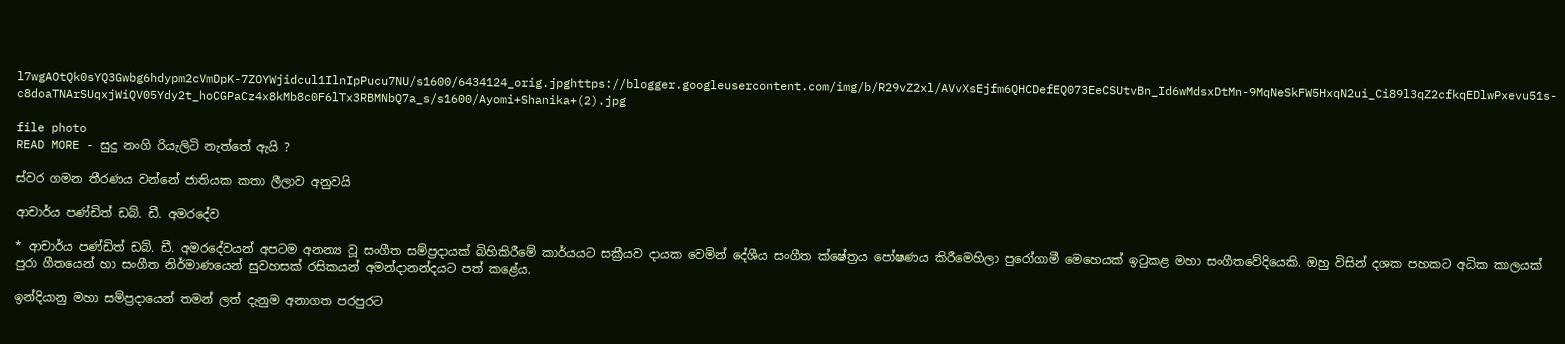l7wgAOtQk0sYQ3Gwbg6hdypm2cVmDpK-7ZOYWjidcul1IlnIpPucu7NU/s1600/6434124_orig.jpghttps://blogger.googleusercontent.com/img/b/R29vZ2xl/AVvXsEjfm6QHCDefEQ073EeCSUtvBn_Id6wMdsxDtMn-9MqNeSkFW5HxqN2ui_Ci89l3qZ2cfkqEDlwPxevu51s-c8doaTNArSUqxjWiQV05Ydy2t_hoCGPaCz4x8kMb8c0F6lTx3RBMNbQ7a_s/s1600/Ayomi+Shanika+(2).jpg

file photo
READ MORE - සුදු නංගි රියැලිටි නැත්තේ ඇයි ?

ස්වර ගමන තීරණය වන්නේ ජාතියක කතා ලීලාව අනුවයි

ආචාර්ය පණ්ඩිත් ඩබ්. ඩී. අමරදේව

* ආචාර්ය පණ්ඩිත් ඩබ්. ඩී. අමරදේවයන් අපටම අනන්‍ය වූ සංගීත සම්ප්‍රදායක් බිහිකිරීමේ කාර්යයට සක්‍රීයව දායක වෙමින් දේශීය සංගීත ක්ෂේත්‍රය පෝෂණය කිරීමෙහිලා පුරෝගාමී මෙහෙයක් ඉටුකළ මහා සංගීතවේදියෙකි. ඔහු විසින් දශක පහකට අධික කාලයක් පුරා ගීතයෙන් හා සංගීත නිර්මාණයෙන් සුවහසක් රසිකයන් අමන්දානන්දයට පත් කළේය.

ඉන්දියානු මහා සම්ප්‍රදායෙන් තමන් ලත් දැනුම අනාගත පරපුරට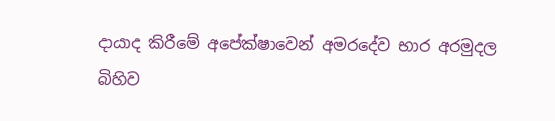දායාද කිරීමේ අපේක්ෂාවෙන් අමරදේව භාර අරමුදල බිහිව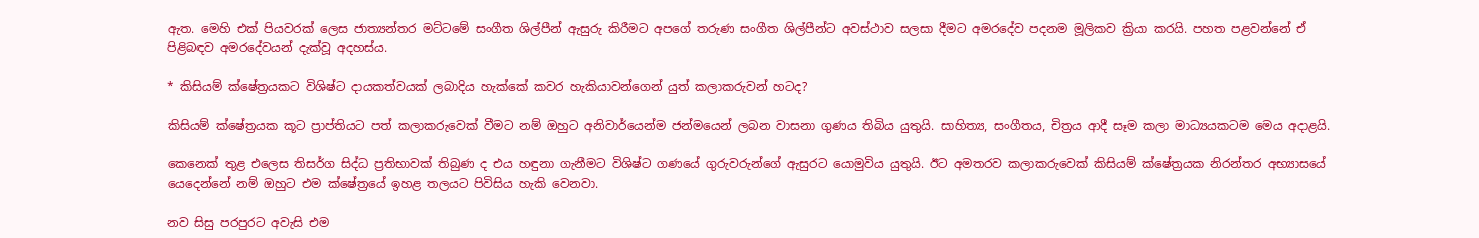ඇත. මෙහි එක් පියවරක් ලෙස ජාත්‍යන්තර මට්ටමේ සංගීත ශිල්පීන් ඇසුරු කිරීමට අපගේ තරුණ සංගීත ශිල්පීන්ට අවස්ථාව සලසා දීමට අමරදේව පදනම මූලිකව ක්‍රියා කරයි. පහත පළවන්නේ ඒ පිළිබඳව අමරදේවයන් දැක්වූ අදහස්ය.

* කිසියම් ක්ෂේත්‍රයකට විශිෂ්ට දායකත්වයක් ලබාදිය හැක්කේ කවර හැකියාවන්ගෙන් යුත් කලාකරුවන් හටද?

කිසියම් ක්ෂේත්‍රයක කූට ප්‍රාප්තියට පත් කලාකරුවෙක් වීමට නම් ඔහුට අනිවාර්යෙන්ම ජන්මයෙන් ලබන වාසනා ගුණය තිබිය යුතුයි. සාහිත්‍ය, සංගීතය, චිත්‍රය ආදී සෑම කලා මාධ්‍යයකටම මෙය අදාළයි.

කෙනෙක් තුළ එලෙස තිසර්ග සිද්ධ ප්‍රතිභාවක් තිබුණ ද එය හඳුනා ගැනීමට විශිෂ්ට ගණයේ ගුරුවරුන්ගේ ඇසුරට යොමුවිය යුතුයි. ඊට අමතරව කලාකරුවෙක් කිසියම් ක්ෂේත්‍රයක නිරන්තර අභ්‍යාසයේ යෙදෙන්නේ නම් ඔහුට එම ක්ෂේත්‍රයේ ඉහළ තලයට පිවිසිය හැකි වෙනවා.

නව සිසු පරපුරට අවැසි එම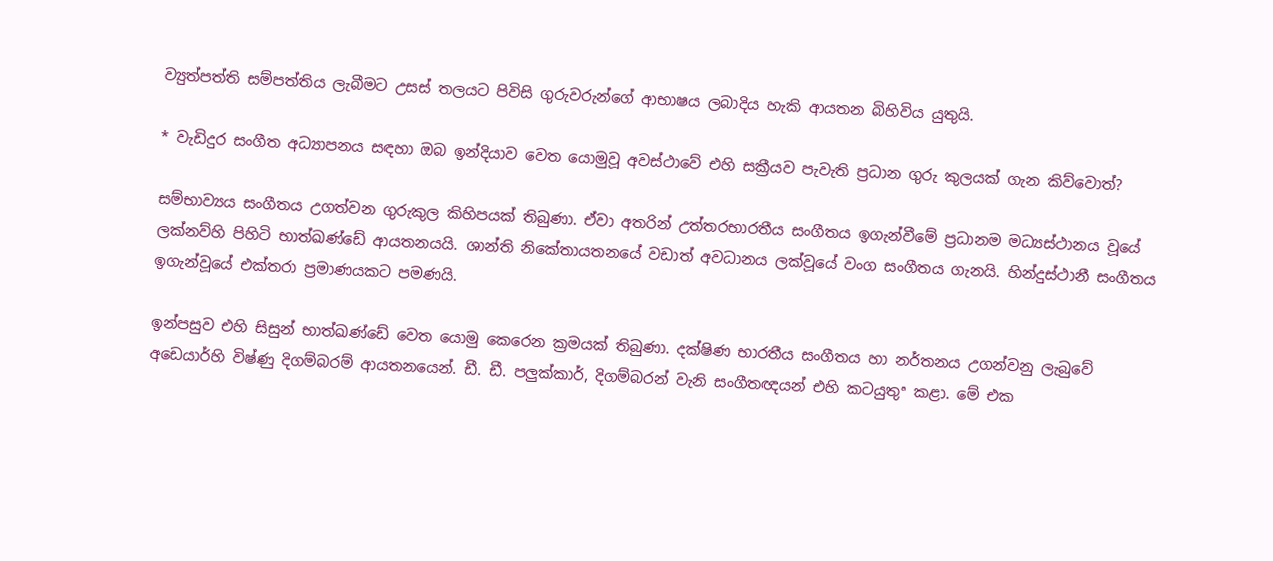ව්‍යුත්පත්ති සම්පත්තිය ලැබීමට උසස් තලයට පිවිසි ගුරුවරුන්ගේ ආභාෂය ලබාදිය හැකි ආයතන බිහිවිය යුතුයි.

* වැඩිදුර සංගීත අධ්‍යාපනය සඳහා ඔබ ඉන්දියාව වෙත යොමුවූ අවස්ථාවේ එහි සක්‍රීයව පැවැති ප්‍රධාන ගුරු කුලයක් ගැන කිව්වොත්?

සම්භාව්‍යය සංගීතය උගත්වන ගුරුකුල කිහිපයක් තිබුණා. ඒවා අතරින් උත්තරභාරතීය සංගීතය ඉගැන්වීමේ ප්‍රධානම මධ්‍යස්ථානය වූයේ ලක්නව්හි පිහිටි භාත්ඛණ්ඩේ ආයතනයයි. ශාන්ති නිකේතායතනයේ වඩාත් අවධානය ලක්වූයේ වංග සංගීතය ගැනයි. හින්දුස්ථානී සංගීතය ඉගැන්වූයේ එක්තරා ප්‍රමාණයකට පමණයි.

ඉන්පසුව එහි සිසුන් භාත්ඛණ්ඩේ වෙත යොමු කෙරෙන ක්‍රමයක් තිබුණා. දක්ෂිණ භාරතීය සංගීතය හා නර්තනය උගන්වනු ලැබුවේ අඩෙයාර්හි විෂ්ණු දිගම්බරම් ආයතනයෙන්. ඩී. ඩී. පලුක්කාර්, දිගම්බරන් වැනි සංගීතඥයන් එහි කටයුතුª කළා. මේ එක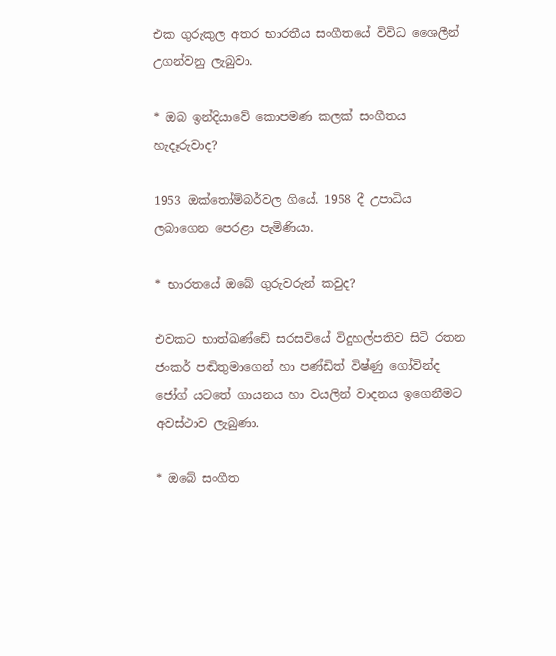එක ගුරුකුල අතර භාරතීය සංගීතයේ විවිධ ශෛලීන් උගන්වනු ලැබුවා.

* ඔබ ඉන්දියාවේ කොපමණ කලක් සංගීතය හැදෑරුවාද?

1953 ඔක්තෝම්බර්වල ගියේ. 1958 දී උපාධිය ලබාගෙන පෙරළා පැමිණියා.

* භාරතයේ ඔබේ ගුරුවරුන් කවුද?

එවකට භාත්ඛණ්ඩේ සරසවියේ විදුහල්පතිව සිටි රතන ජංකර් පඬිතුමාගෙන් හා පණ්ඩිත් විෂ්ණු ගෝවින්ද ජෝග් යටතේ ගායනය හා වයලින් වාදනය ඉගෙනීමට අවස්ථාව ලැබුණා.

* ඔබේ සංගීත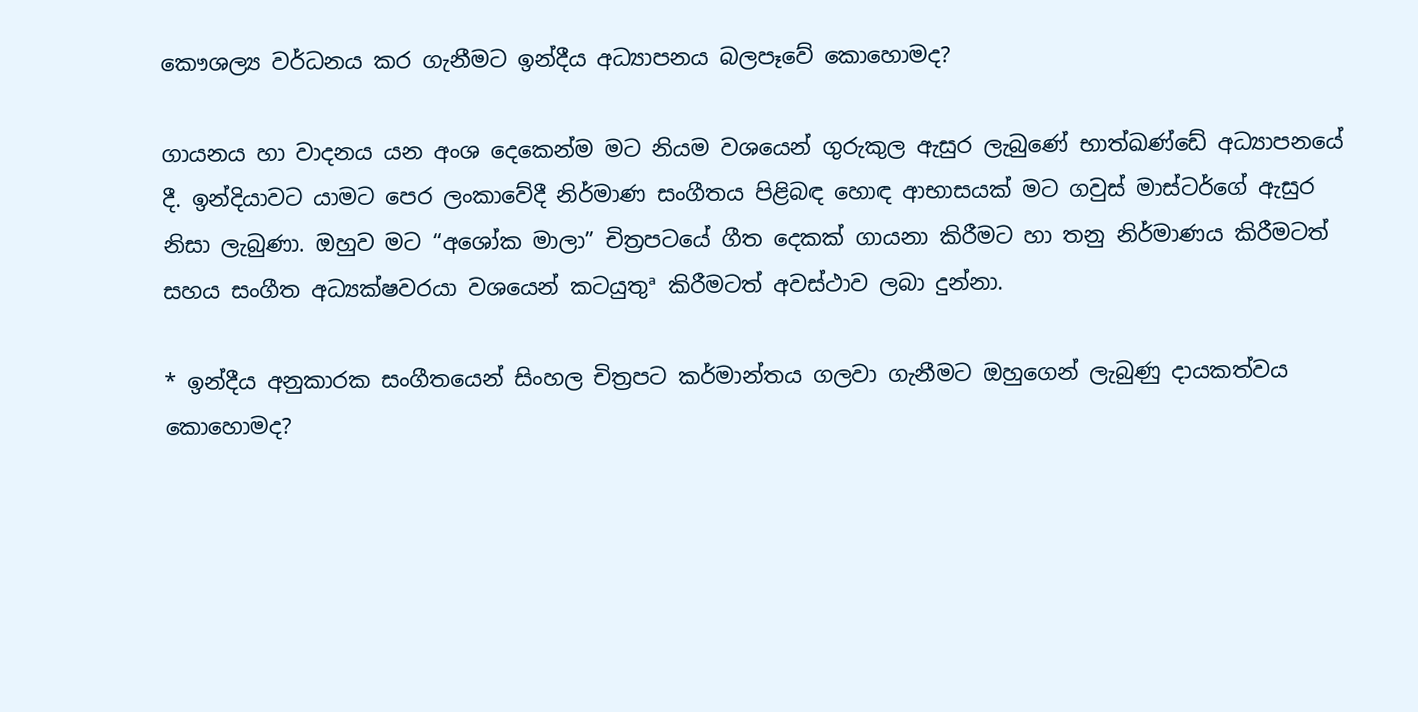කෞශල්‍ය වර්ධනය කර ගැනීමට ඉන්දීය අධ්‍යාපනය බලපෑවේ කොහොමද?

ගායනය හා වාදනය යන අංශ දෙකෙන්ම මට නියම වශයෙන් ගුරුකුල ඇසුර ලැබුණේ භාත්ඛණ්ඩේ අධ්‍යාපනයේ දී. ඉන්දියාවට යාමට පෙර ලංකාවේදී නිර්මාණ සංගීතය පිළිබඳ හොඳ ආභාසයක් මට ගවුස් මාස්ටර්ගේ ඇසුර නිසා ලැබුණා. ඔහුව මට “අශෝක මාලා” චිත්‍රපටයේ ගීත දෙකක් ගායනා කිරීමට හා තනු නිර්මාණය කිරීමටත් සහය සංගීත අධ්‍යක්ෂවරයා වශයෙන් කටයුතුª කිරීමටත් අවස්ථාව ලබා දුන්නා.

* ඉන්දීය අනුකාරක සංගීතයෙන් සිංහල චිත්‍රපට කර්මාන්තය ගලවා ගැනීමට ඔහුගෙන් ලැබුණු දායකත්වය කොහොමද?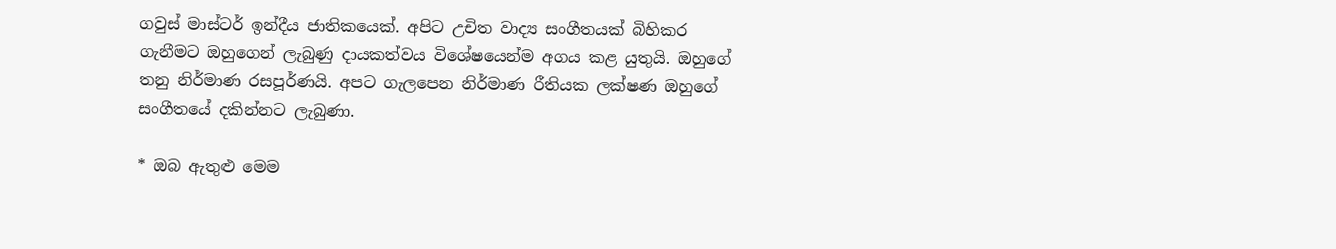ගවුස් මාස්ටර් ඉන්දීය ජාතිකයෙක්. අපිට උචිත වාද්‍ය සංගීතයක් බිහිකර ගැනීමට ඔහුගෙන් ලැබුණු දායකත්වය විශේෂයෙන්ම අගය කළ යුතුයි. ඔහුගේ තනු නිර්මාණ රසපූර්ණයි. අපට ගැලපෙන නිර්මාණ රීතියක ලක්ෂණ ඔහුගේ සංගීතයේ දකින්නට ලැබුණා.

* ඔබ ඇතුළු මෙම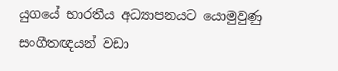යුගයේ භාරතීය අධ්‍යාපනයට යොමුවුණු සංගීතඥයන් වඩා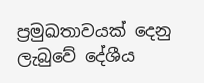ප්‍රමුඛතාවයක් දෙනු ලැබුවේ දේශීය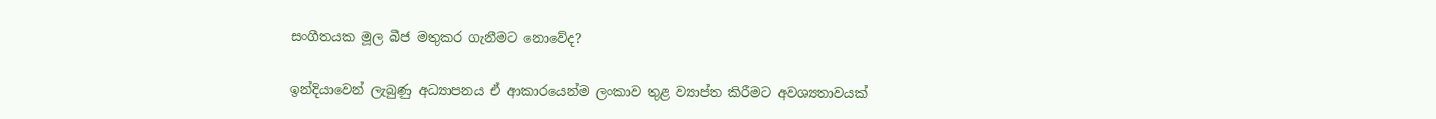සංගීතයක මූල බීජ මතුකර ගැනීමට නොවේද?

ඉන්දියාවෙන් ලැබුණු අධ්‍යාපනය ඒ ආකාරයෙන්ම ලංකාව තුළ ව්‍යාප්ත කිරීමට අවශ්‍යතාවයක්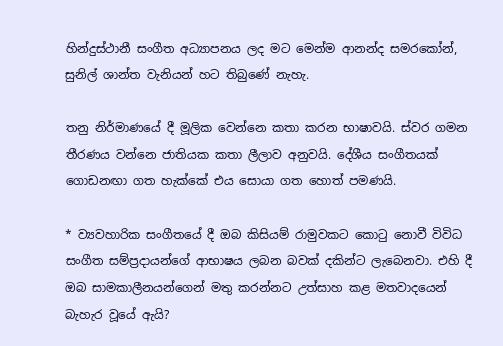හින්දුස්ථානී සංගීත අධ්‍යාපනය ලද මට මෙන්ම ආනන්ද සමරකෝන්, සුනිල් ශාන්ත වැනියන් හට තිබුණේ නැහැ.

තනු නිර්මාණයේ දී මූලික වෙන්නෙ කතා කරන භාෂාවයි. ස්වර ගමන තීරණය වන්නෙ ජාතියක කතා ලීලාව අනුවයි. දේශීය සංගීතයක් ගොඩනඟා ගත හැක්කේ එය සොයා ගත හොත් පමණයි.

* ව්‍යවහාරික සංගීතයේ දී ඔබ කිසියම් රාමුවකට කොටු නොවී විවිධ සංගීත සම්ප්‍රදායන්ගේ ආභාෂය ලබන බවක් දකින්ට ලැබෙනවා. එහි දී ඔබ සාමකාලීනයන්ගෙන් මතු කරන්නට උත්සාහ කළ මතවාදයෙන් බැහැර වූයේ ඇයි?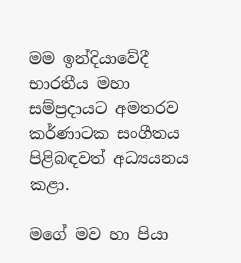මම ඉන්දියාවේදී භාරතීය මහා සම්ප්‍රදායට අමතරව කර්ණාටක සංගීතය පිළිබඳවත් අධ්‍යයනය කළා.

මගේ මව හා පියා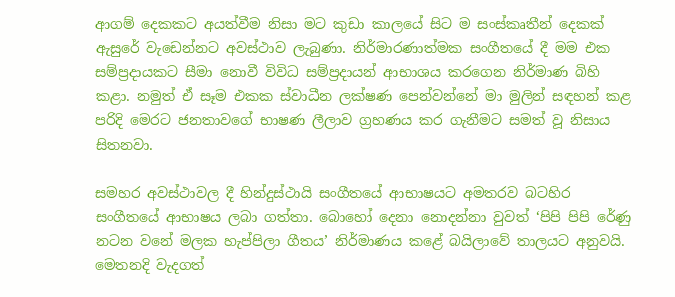ආගම් දෙකකට අයත්වීම නිසා මට කුඩා කාලයේ සිට ම සංස්කෘතීන් දෙකක් ඇසුරේ වැඩෙන්නට අවස්ථාව ලැබුණා. නිර්මාරණාත්මක සංගීතයේ දී මම එක සම්ප්‍රදායකට සීමා නොවී විවිධ සම්ප්‍රදායන් ආභාශය කරගෙන නිර්මාණ බිහි කළා. නමුත් ඒ සෑම එකක ස්වාධීන ලක්ෂණ පෙන්වන්නේ මා මුලින් සඳහන් කළ පරිදි මෙරට ජනතාවගේ භාෂණ ලීලාව ග්‍රහණය කර ගැනීමට සමත් වූ නිසාය සිතනවා.

සමහර අවස්ථාවල දී හින්දුස්ථායි සංගීතයේ ආභාෂයට අමතරව බටහිර සංගීතයේ ආභාෂය ලබා ගත්තා. බොහෝ දෙනා නොදන්නා වුවත් ‘පිපි පිපි රේණු නටන වනේ මලක හැප්පිලා ගීතය’ නිර්මාණය කළේ බයිලාවේ තාලයට අනුවයි. මෙතනදි වැදගත්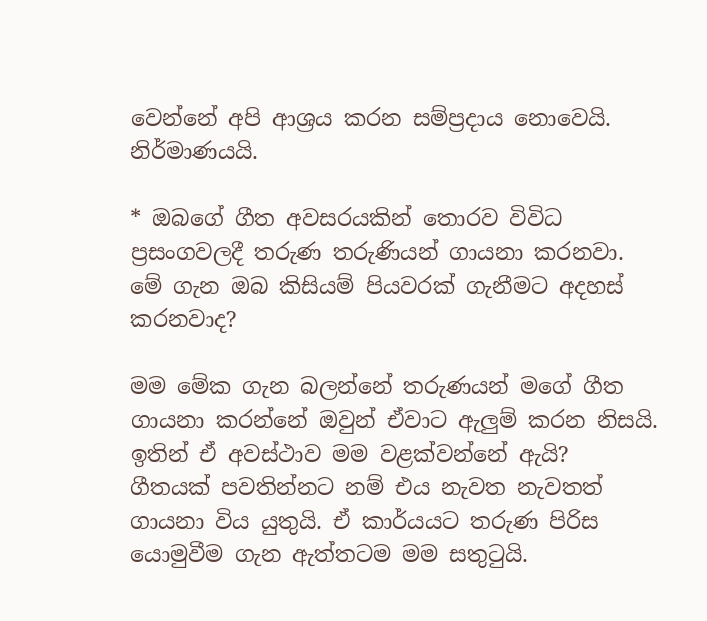වෙන්නේ අපි ආශ්‍රය කරන සම්ප්‍රදාය නොවෙයි. නිර්මාණයයි.

* ඔබගේ ගීත අවසරයකින් තොරව විවිධ ප්‍රසංගවලදී තරුණ තරුණියන් ගායනා කරනවා. මේ ගැන ඔබ කිසියම් පියවරක් ගැනීමට අදහස් කරනවාද?

මම මේක ගැන බලන්නේ තරුණයන් මගේ ගීත ගායනා කරන්නේ ඔවුන් ඒවාට ඇලුම් කරන නිසයි. ඉතින් ඒ අවස්ථාව මම වළක්වන්නේ ඇයි? ගීතයක් පවතින්නට නම් එය නැවත නැවතත් ගායනා විය යුතුයි. ඒ කාර්යයට තරුණ පිරිස යොමුවීම ගැන ඇත්තටම මම සතුටුයි.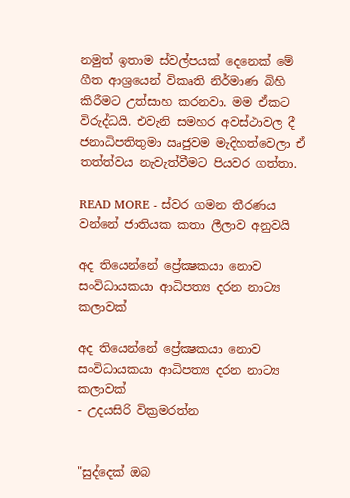නමුත් ඉතාම ස්වල්පයක් දෙනෙක් මේ ගීත ආශ්‍රයෙන් විකෘති නිර්මාණ බිහි කිරීමට උත්සාහ කරනවා. මම ඒකට විරුද්ධයි. එවැනි සමහර අවස්ථාවල දී ජනාධිපතිතුමා ඍජුවම මැදිහත්වෙලා ඒ තත්ත්වය නැවැත්වීමට පියවර ගත්තා.

READ MORE - ස්වර ගමන තීරණය වන්නේ ජාතියක කතා ලීලාව අනුවයි

අද තියෙන්නේ ප්‍රේක්‍ෂකයා නොව සංවිධායකයා ආධිපත්‍ය දරන නාට්‍ය කලාවක්‌

අද තියෙන්නේ ප්‍රේක්‍ෂකයා නොව
සංවිධායකයා ආධිපත්‍ය දරන නාට්‍ය කලාවක්‌
- උදයසිරි වික්‍රමරත්න


"සුද්දෙක්‌ ඔබ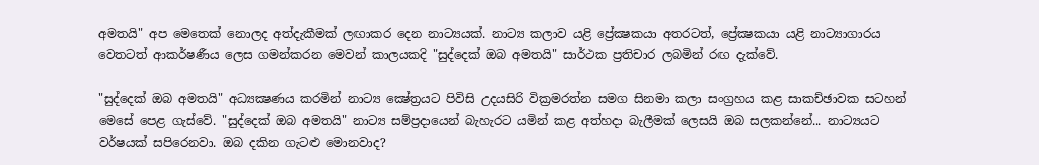අමතයි" අප මෙතෙක්‌ නොලද අත්දැකීමක්‌ ලඟාකර දෙන නාට්‍යයක්‌. නාට්‍ය කලාව යළි ප්‍රේක්‍ෂකයා අතරටත්, ප්‍රේක්‍ෂකයා යළි නාට්‍යාගාරය වෙතටත් ආකර්ෂණීය ලෙස ගමන්කරන මෙවන් කාලයකදි "සුද්දෙක්‌ ඔබ අමතයි" සාර්ථක ප්‍රතිචාර ලබමින් රඟ දැක්‌වේ.

"සුද්දෙක්‌ ඔබ අමතයි" අධ්‍යක්‍ෂණය කරමින් නාට්‍ය ක්‍ෂේත්‍රයට පිවිසි උදයසිරි වික්‍රමරත්න සමග සිනමා කලා සංග්‍රහය කළ සාකච්ඡාවක සටහන් මෙසේ පෙළ ගැස්‌වේ. "සුද්දෙක්‌ ඔබ අමතයි" නාට්‍ය සම්ප්‍රදායෙන් බැහැරට යමින් කළ අත්හදා බැලීමක්‌ ලෙසයි ඔබ සලකන්නේ... නාට්‍යයට වර්ෂයක්‌ සපිරෙනවා. ඔබ දකින ගැටළු මොනවාද?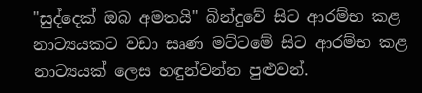"සුද්දෙක්‌ ඔබ අමතයි" බින්දුවේ සිට ආරම්භ කළ නාට්‍යයකට වඩා සෘණ මට්‌ටමේ සිට ආරම්භ කළ නාට්‍යයක්‌ ලෙස හඳුන්වන්න පුළුවන්.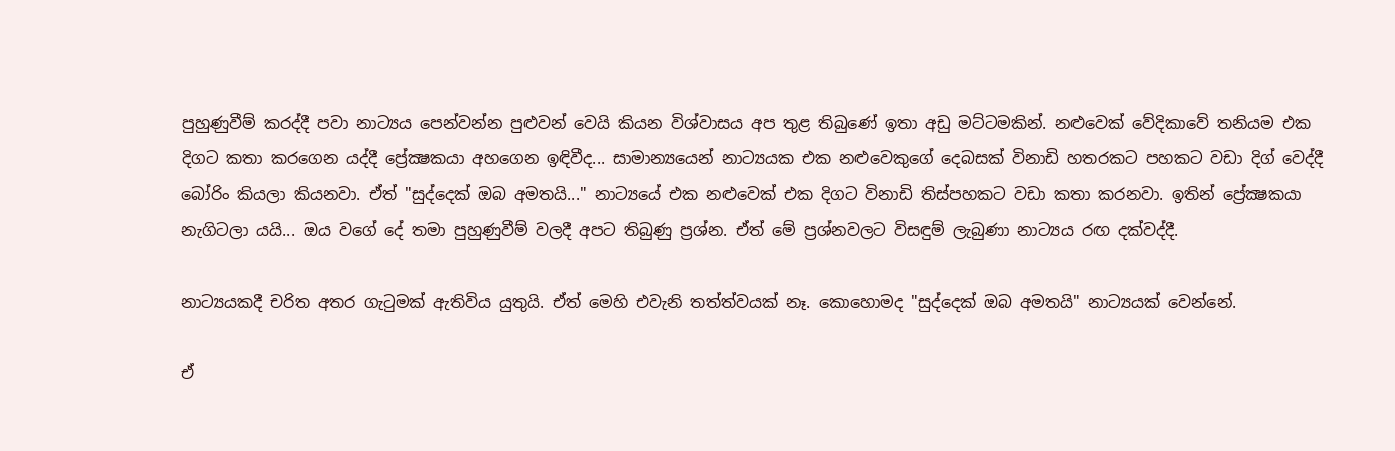පුහුණුවීම් කරද්දී පවා නාට්‍යය පෙන්වන්න පුළුවන් වෙයි කියන විශ්වාසය අප තුළ තිබුණේ ඉතා අඩු මට්‌ටමකින්. නළුවෙක්‌ වේදිකාවේ තනියම එක දිගට කතා කරගෙන යද්දී ප්‍රේක්‍ෂකයා අහගෙන ඉඳිවීද... සාමාන්‍යයෙන් නාට්‍යයක එක නළුවෙකුගේ දෙබසක්‌ විනාඩි හතරකට පහකට වඩා දිග් වෙද්දී බෝරිං කියලා කියනවා. ඒත් "සුද්දෙක්‌ ඔබ අමතයි..." නාට්‍යයේ එක නළුවෙක්‌ එක දිගට විනාඩි තිස්‌පහකට වඩා කතා කරනවා. ඉතින් ප්‍රේක්‍ෂකයා නැගිටලා යයි... ඔය වගේ දේ තමා පුහුණුවීම් වලදී අපට තිබුණු ප්‍රශ්න. ඒත් මේ ප්‍රශ්නවලට විසඳුම් ලැබුණා නාට්‍යය රඟ දක්‌වද්දී.

නාට්‍යයකදී චරිත අතර ගැටුමක්‌ ඇතිවිය යුතුයි. ඒත් මෙහි එවැනි තත්ත්වයක්‌ නෑ. කොහොමද "සුද්දෙක්‌ ඔබ අමතයි" නාට්‍යයක්‌ වෙන්නේ.

ඒ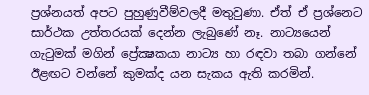ප්‍රශ්නයත් අපට පුහුණුවීම්වලදී මතුවුණා. ඒත් ඒ ප්‍රශ්නෙට සාර්ථක උත්තරයක්‌ දෙන්න ලැබුණේ නෑ. නාට්‍යයෙන් ගැටුමක්‌ මගින් ප්‍රේක්‍ෂකයා නාට්‍ය හා රඳවා තබා ගන්නේ ඊළඟට වන්නේ කුමක්‌ද යන සැකය ඇති කරමින්.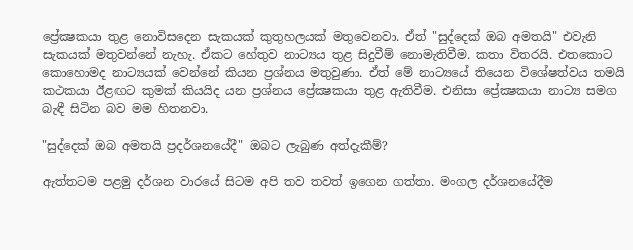ප්‍රේක්‍ෂකයා තුළ නොවිසදෙන සැකයක්‌ කුතුහලයක්‌ මතුවෙනවා. ඒත් "සුද්දෙක්‌ ඔබ අමතයි" එවැනි සැකයක්‌ මතුවන්නේ නැහැ. ඒකට හේතුව නාට්‍යය තුළ සිදුවීම් නොමැතිවීම. කතා විතරයි. එතකොට කොහොමද නාට්‍යයක්‌ වෙන්නේ කියන ප්‍රශ්නය මතුවුණා. ඒත් මේ නාට්‍යයේ තියෙන විශේෂත්වය තමයි කථකයා ඊළඟට කුමක්‌ කියයිද යන ප්‍රශ්නය ප්‍රේක්‍ෂකයා තුළ ඇතිවීම. එනිසා ප්‍රේක්‍ෂකයා නාට්‍ය සමග බැඳී සිටින බව මම හිතනවා.

"සුද්දෙක්‌ ඔබ අමතයි ප්‍රදර්ශනයේදී" ඔබට ලැබුණ අත්දැකීම්?

ඇත්තටම පළමු දර්ශන වාරයේ සිටම අපි තව තවත් ඉගෙන ගත්තා. මංගල දර්ශනයේදීම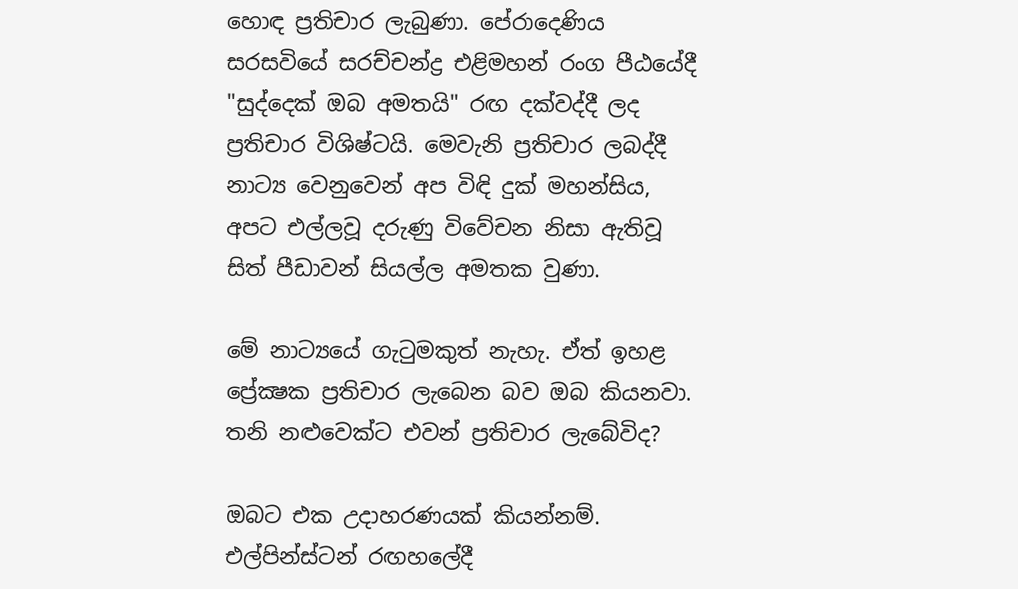හොඳ ප්‍රතිචාර ලැබුණා. පේරාදෙණිය සරසවියේ සරච්චන්ද්‍ර එළිමහන් රංග පීඨයේදී "සුද්දෙක්‌ ඔබ අමතයි" රඟ දක්‌වද්දී ලද ප්‍රතිචාර විශිෂ්ටයි. මෙවැනි ප්‍රතිචාර ලබද්දී නාට්‍ය වෙනුවෙන් අප විඳි දුක්‌ මහන්සිය, අපට එල්ලවූ දරුණු විවේචන නිසා ඇතිවූ සිත් පීඩාවන් සියල්ල අමතක වුණා.

මේ නාට්‍යයේ ගැටුමකුත් නැහැ. ඒත් ඉහළ ප්‍රේක්‍ෂක ප්‍රතිචාර ලැබෙන බව ඔබ කියනවා. තනි නළුවෙක්‌ට එවන් ප්‍රතිචාර ලැබේවිද?

ඔබට එක උදාහරණයක්‌ කියන්නම්. එල්පින්ස්‌ටන් රඟහලේදී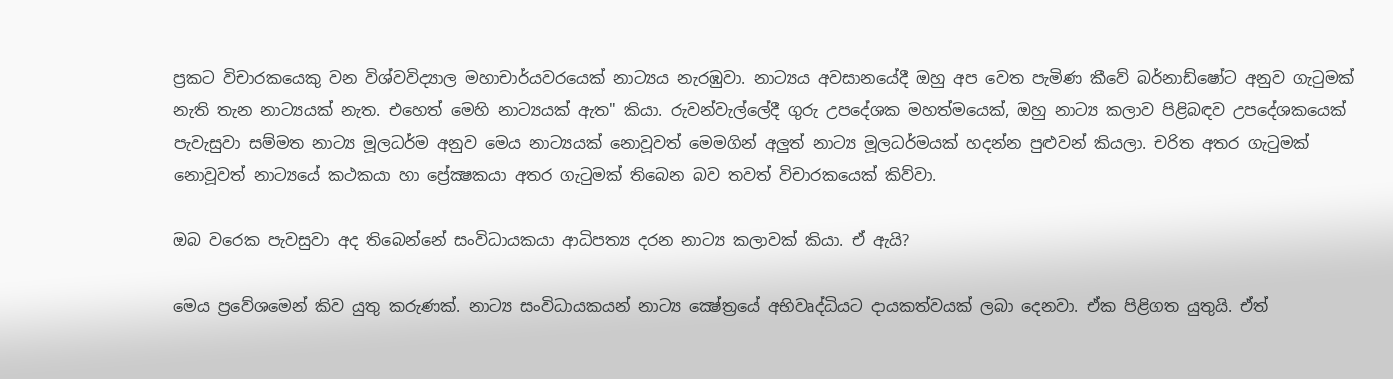ප්‍රකට විචාරකයෙකු වන විශ්වවිද්‍යාල මහාචාර්යවරයෙක්‌ නාට්‍යය නැරඹුවා. නාට්‍යය අවසානයේදී ඔහු අප වෙත පැමිණ කීවේ බර්නාඩ්ෂෝට අනුව ගැටුමක්‌ නැති තැන නාට්‍යයක්‌ නැත. එහෙත් මෙහි නාට්‍යයක්‌ ඇත" කියා. රුවන්වැල්ලේදී ගුරු උපදේශක මහත්මයෙක්‌, ඔහු නාට්‍ය කලාව පිළිබඳව උපදේශකයෙක්‌ පැවැසුවා සම්මත නාට්‍ය මූලධර්ම අනුව මෙය නාට්‍යයක්‌ නොවූවත් මෙමගින් අලුත් නාට්‍ය මූලධර්මයක්‌ හදන්න පුළුවන් කියලා. චරිත අතර ගැටුමක්‌ නොවූවත් නාට්‍යයේ කථකයා හා ප්‍රේක්‍ෂකයා අතර ගැටුමක්‌ තිබෙන බව තවත් විචාරකයෙක්‌ කිව්වා.

ඔබ වරෙක පැවසුවා අද තිබෙන්නේ සංවිධායකයා ආධිපත්‍ය දරන නාට්‍ය කලාවක්‌ කියා. ඒ ඇයි?

මෙය ප්‍රවේශමෙන් කිව යුතු කරුණක්‌. නාට්‍ය සංවිධායකයන් නාට්‍ය ක්‍ෂේත්‍රයේ අභිවෘද්ධියට දායකත්වයක්‌ ලබා දෙනවා. ඒක පිළිගත යුතුයි. ඒත්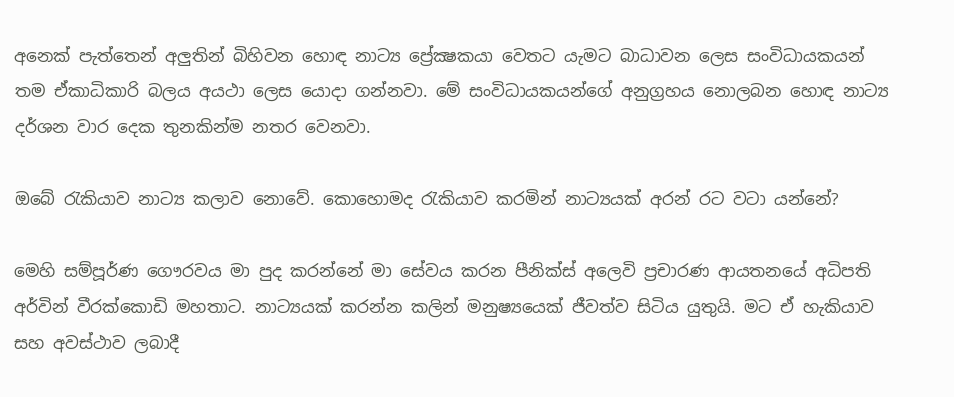අනෙක්‌ පැත්තෙන් අලුතින් බිහිවන හොඳ නාට්‍ය ප්‍රේක්‍ෂකයා වෙතට යැමට බාධාවන ලෙස සංවිධායකයන් තම ඒකාධිකාරි බලය අයථා ලෙස යොදා ගන්නවා. මේ සංවිධායකයන්ගේ අනුග්‍රහය නොලබන හොඳ නාට්‍ය දර්ශන වාර දෙක තුනකින්ම නතර වෙනවා.

ඔබේ රැකියාව නාට්‍ය කලාව නොවේ. කොහොමද රැකියාව කරමින් නාට්‍යයක්‌ අරන් රට වටා යන්නේ?

මෙහි සම්පූර්ණ ගෞරවය මා පුද කරන්නේ මා සේවය කරන පීනික්‌ස්‌ අලෙවි ප්‍රචාරණ ආයතනයේ අධිපති අර්වින් වීරක්‌කොඩි මහතාට. නාට්‍යයක්‌ කරන්න කලින් මනුෂ්‍යයෙක්‌ ජීවත්ව සිටිය යුතුයි. මට ඒ හැකියාව සහ අවස්‌ථාව ලබාදී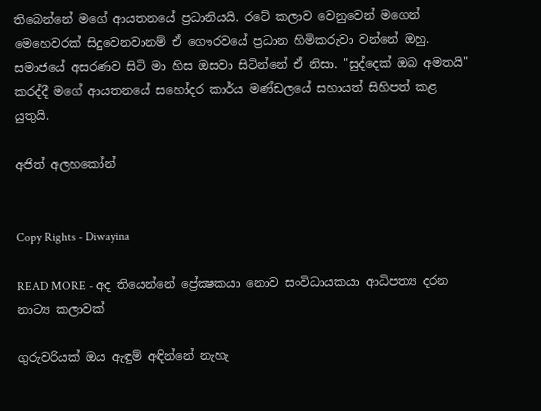තිබෙන්නේ මගේ ආයතනයේ ප්‍රධානියයි. රටේ කලාව වෙනුවෙන් මගෙන් මෙහෙවරක්‌ සිදුවෙනවානම් ඒ ගෞරවයේ ප්‍රධාන හිමිකරුවා වන්නේ ඔහු. සමාජයේ අසරණව සිටි මා හිස ඔසවා සිටින්නේ ඒ නිසා. "සුද්දෙක්‌ ඔබ අමතයි" කරද්දී මගේ ආයතනයේ සහෝදර කාර්ය මණ්‌ඩලයේ සහායත් සිහිපත් කළ යුතුයි.

අජිත් අලහකෝන්


Copy Rights - Diwayina

READ MORE - අද තියෙන්නේ ප්‍රේක්‍ෂකයා නොව සංවිධායකයා ආධිපත්‍ය දරන නාට්‍ය කලාවක්‌

ගුරුවරියක් ඔය ඇඳුම් අඳින්නේ නැහැ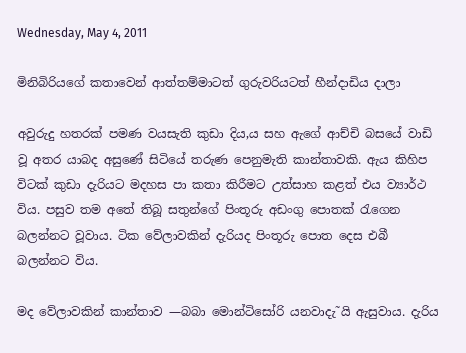Wednesday, May 4, 2011

මිනිබිරියගේ කතාවෙන් ආත්තම්මාටත් ගුරුවරියටත් හීන්දාඩිය දාලා

අවුරුදු හතරක් පමණ වයසැති කුඩා දිය‚ය සහ ඇගේ ආච්චි බසයේ වාඩි වූ අතර යාබද අසුණේ සිටියේ තරුණ පෙනුමැති කාන්තාවකි. ඇය කිහිප විටක් කුඩා දැරියට මදහස පා කතා කිරීමට උත්සාහ කළත් එය ව්‍යාර්ථ විය. පසුව තම අතේ තිබූ සතුන්ගේ පිංතූරු අඩංගු පොතක් රැගෙන බලන්නට වූවාය. ටික වේලාවකින් දැරියද පිංතූරු පොත දෙස එබී බලන්නට විය.

මද වේලාවකින් කාන්තාව —බබා මොන්ටිසෝරි යනවාදැ˜යි ඇසුවාය. දැරිය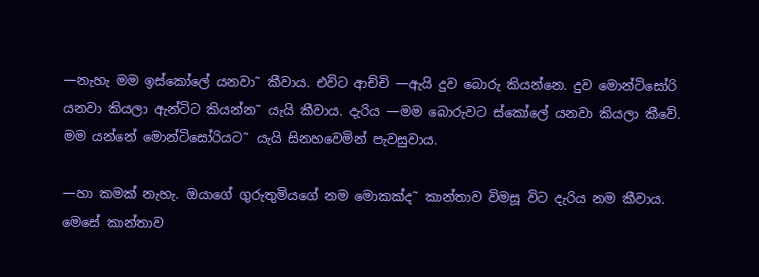—නැහැ මම ඉස්කෝලේ යනවා˜ කීවාය. එවිට ආච්චි —ඇයි දුව බොරු කියන්නෙ. දුව මොන්ටිසෝරි යනවා කියලා ඇන්ටිට කියන්න˜ යැයි කීවාය. දැරිය —මම බොරුවට ස්කෝලේ යනවා කියලා කීවේ. මම යන්නේ මොන්ටිසෝරියට˜ යැයි සිනහවෙමින් පැවසුවාය.

—හා කමක් නැහැ. ඔයාගේ ගුරුතුමියගේ නම මොකක්ද˜ කාන්තාව විමසූ විට දැරිය නම කීවාය. මෙසේ කාන්තාව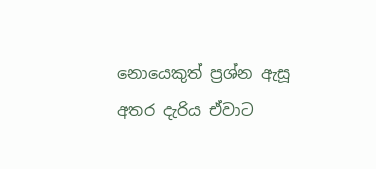නොයෙකුත් ප්‍රශ්න ඇසූ අතර දැරිය ඒවාට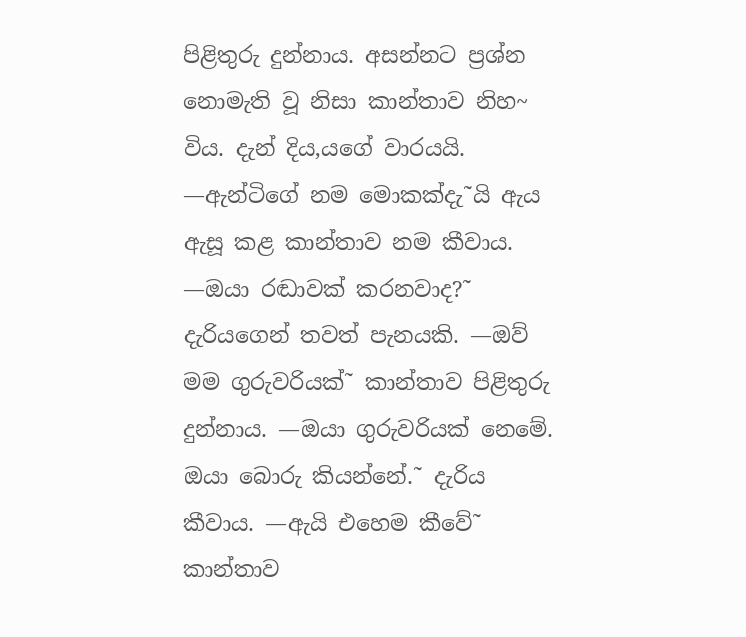පිළිතුරු දුන්නාය. අසන්නට ප්‍රශ්න නොමැති වූ නිසා කාන්තාව නිහ~ විය. දැන් දිය‚යගේ වාරයයි. —ඇන්ටිගේ නම මොකක්දැ˜යි ඇය ඇසූ කළ කාන්තාව නම කීවාය. —ඔයා රඬාවක් කරනවාද?˜ දැරියගෙන් තවත් පැනයකි. —ඔව් මම ගුරුවරියක්˜ කාන්තාව පිළිතුරු දුන්නාය. —ඔයා ගුරුවරියක් නෙමේ. ඔයා බොරු කියන්නේ.˜ දැරිය කීවාය. —ඇයි එහෙම කීවේ˜ කාන්තාව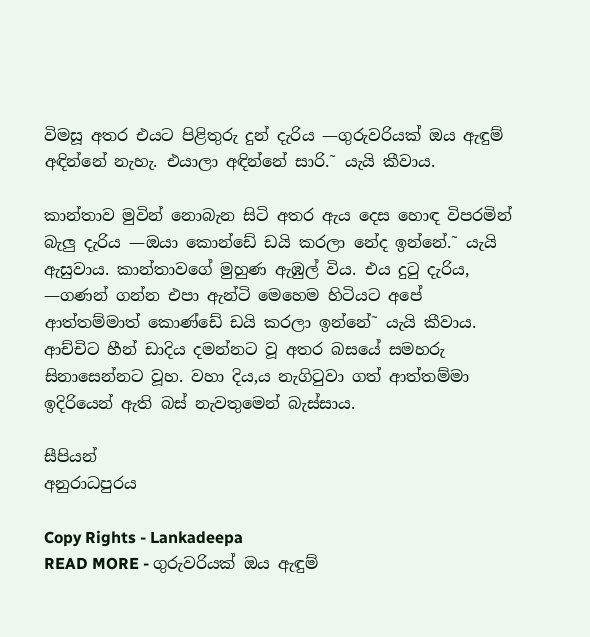විමසූ අතර එයට පිළිතුරු දුන් දැරිය —ගුරුවරියක් ඔය ඇඳුම් අඳින්නේ නැහැ. එයාලා අඳින්නේ සාරි.˜ යැයි කීවාය.

කාන්තාව මුවින් නොබැන සිටි අතර ඇය දෙස හොඳ විපරමින් බැලු දැරිය —ඔයා කොන්ඩේ ඩයි කරලා නේද ඉන්නේ.˜ යැයි ඇසුවාය. කාන්තාවගේ මුහුණ ඇඹුල් විය. එය දුටු දැරිය, —ගණන් ගන්න එපා ඇන්ටි මෙහෙම හිටියට අපේ ආත්තම්මාත් කොණ්ඩේ ඩයි කරලා ඉන්නේ˜ යැයි කීවාය. ආච්චිට හීන් ඩාදිය දමන්නට වූ අතර බසයේ සමහරු සිනාසෙන්නට වූහ. වහා දිය‚ය නැගිටුවා ගත් ආත්තම්මා ඉදිරියෙන් ඇති බස් නැවතුමෙන් බැස්සාය.

සීපියන්
අනුරාධපුරය

Copy Rights - Lankadeepa
READ MORE - ගුරුවරියක් ඔය ඇඳුම්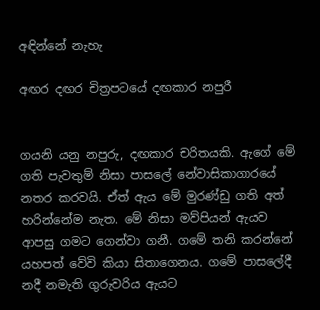අඳින්නේ නැහැ

අඟර දඟර චිත්‍රපටයේ දඟකාර නපුරී


ගයනි යනු නපුරු, දඟකාර චරිතයකි. ඇගේ මේ ගති පැවතුම් නිසා පාසලේ නේවාසිකාගාරයේ නතර කරවයි. ඒත් ඇය මේ මුරණ්ඩු ගති අත් හරින්නේම නැත. මේ නිසා මව්පියන් ඇයව ආපසු ගමට ගෙන්වා ගනී. ගමේ තනි කරන්නේ යහපත් වේවි කියා සිතාගෙනය. ගමේ පාසලේදී නදී නමැති ගුරුවරිය ඇයට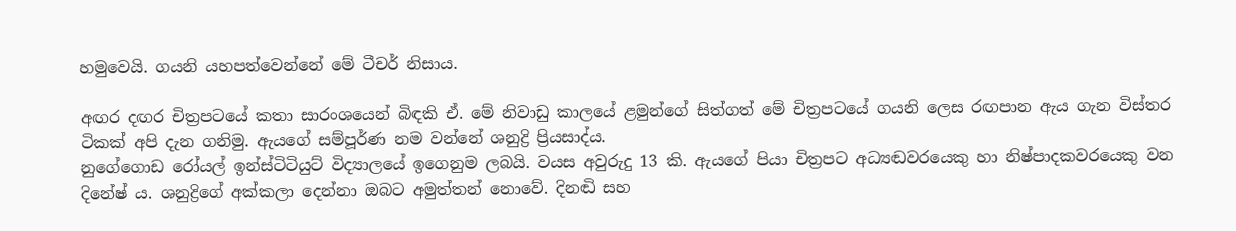හමුවෙයි. ගයනි යහපත්වෙන්නේ මේ ටීචර් නිසාය.

අඟර දඟර චිත්‍රපටයේ කතා සාරංශයෙන් බිඳකි ඒ. මේ නිවාඩු කාලයේ ළමුන්ගේ සිත්ගත් මේ චිත්‍රපටයේ ගයනි ලෙස රඟපාන ඇය ගැන විස්තර ටිකක් අපි දැන ගනිමු. ඇයගේ සම්පූර්ණ නම වන්නේ ශනුද්‍රි ප්‍රියසාද්ය.
නුගේගොඩ රෝයල් ඉන්ස්ටිටියුට් විද්‍යාලයේ ඉගෙනුම ලබයි. වයස අවුරුදු 13 කි. ඇයගේ පියා චිත්‍රපට අධ්‍යඬවරයෙකු හා නිෂ්පාදකවරයෙකු වන දිනේෂ් ය. ශනුද්‍රිගේ අක්කලා දෙන්නා ඔබට අමුත්තන් නොවේ. දිනඬි සහ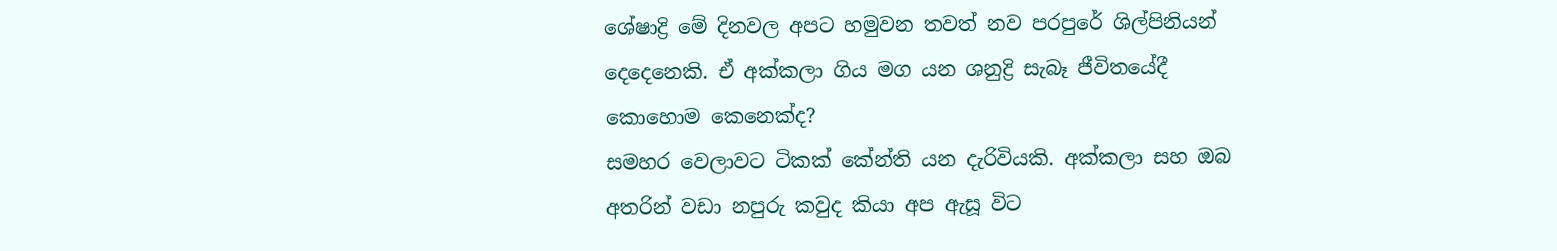ශේෂාද්‍රි මේ දිනවල අපට හමුවන තවත් නව පරපුරේ ශිල්පිනියන් දෙදෙනෙකි. ඒ අක්කලා ගිය මග යන ශනුද්‍රි සැබෑ ජීවිතයේදී කොහොම කෙනෙක්ද?
සමහර වෙලාවට ටිකක් කේන්ති යන දැරිවියකි. අක්කලා සහ ඔබ අතරින් වඩා නපුරු කවුද කියා අප ඇසූ විට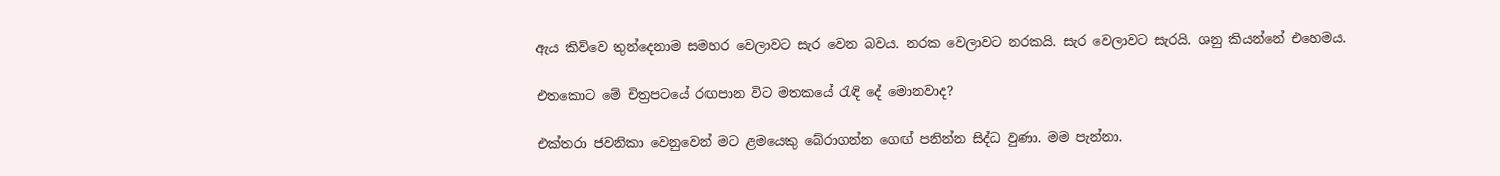ඇය කිව්වෙ තුන්දෙනාම සමහර වෙලාවට සැර වෙන බවය. නරක වෙලාවට නරකයි. සැර වෙලාවට සැරයි. ශනු කියන්නේ එහෙමය.

එතකොට මේ චිත්‍රපටයේ රඟපාන විට මතකයේ රැඳි දේ මොනවාද?

එක්තරා ජවනිකා වෙනුවෙන් මට ළමයෙකු බේරාගන්න ගෙඟ් පනින්න සිද්ධ වුණා. මම පැන්නා.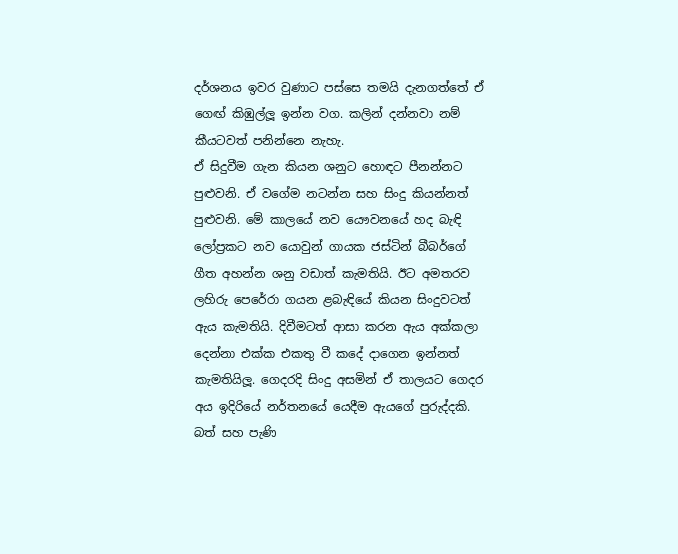දර්ශනය ඉවර වුණාට පස්සෙ තමයි දැනගත්තේ ඒ ගෙඟ් කිඹුල්ලූ ඉන්න වග. කලින් දන්නවා නම් කීයටවත් පනින්නෙ නැහැ.
ඒ සිදුවීම ගැන කියන ශනුට හොඳට පීනන්නට පුළුවනි. ඒ වගේම නටන්න සහ සිංදු කියන්නත් පුළුවනි. මේ කාලයේ නව යෞවනයේ හද බැඳි ලෝප්‍රකට නව යොවුන් ගායක ජස්ටින් බීබර්ගේ ගීත අහන්න ශනු වඩාත් කැමතියි. ඊට අමතරව ලහිරු පෙරේරා ගයන ළබැඳියේ කියන සිංදුවටත් ඇය කැමතියි. දිවීමටත් ආසා කරන ඇය අක්කලා දෙන්නා එක්ක එකතු වී කදේ දාගෙන ඉන්නත් කැමතියිලූ. ගෙදරදි සිංදු අසමින් ඒ තාලයට ගෙදර අය ඉදිරියේ නර්තනයේ යෙදීම ඇයගේ පුරුද්දකි. බත් සහ පැණි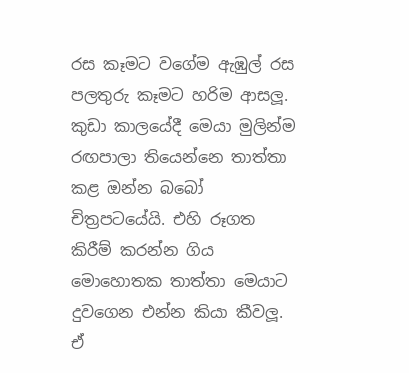රස කෑමට වගේම ඇඹුල් රස පලතුරු කෑමට හරිම ආසලූ.
කුඩා කාලයේදී මෙයා මුලින්ම රඟපාලා තියෙන්නෙ තාත්තා කළ ඔන්න බබෝ චිත්‍රපටයේයි. එහි රූගත කිරීම් කරන්න ගිය මොහොතක තාත්තා මෙයාට දුවගෙන එන්න කියා කීවලූ. ඒ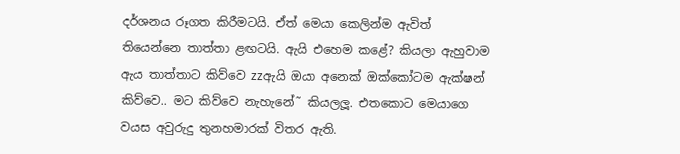දර්ශනය රූගත කිරීමටයි. ඒත් මෙයා කෙලින්ම ඇවිත්
තියෙන්නෙ තාත්තා ළඟටයි. ඇයි එහෙම කළේ? කියලා ඇහුවාම ඇය තාත්තාට කිව්වෙ zzඇයි ඔයා අනෙක් ඔක්කෝටම ඇක්ෂන් කිව්වෙ.. මට කිව්වෙ නැහැනේ˜ කියලලූ. එතකොට මෙයාගෙ වයස අවුරුදු තුනහමාරක් විතර ඇති.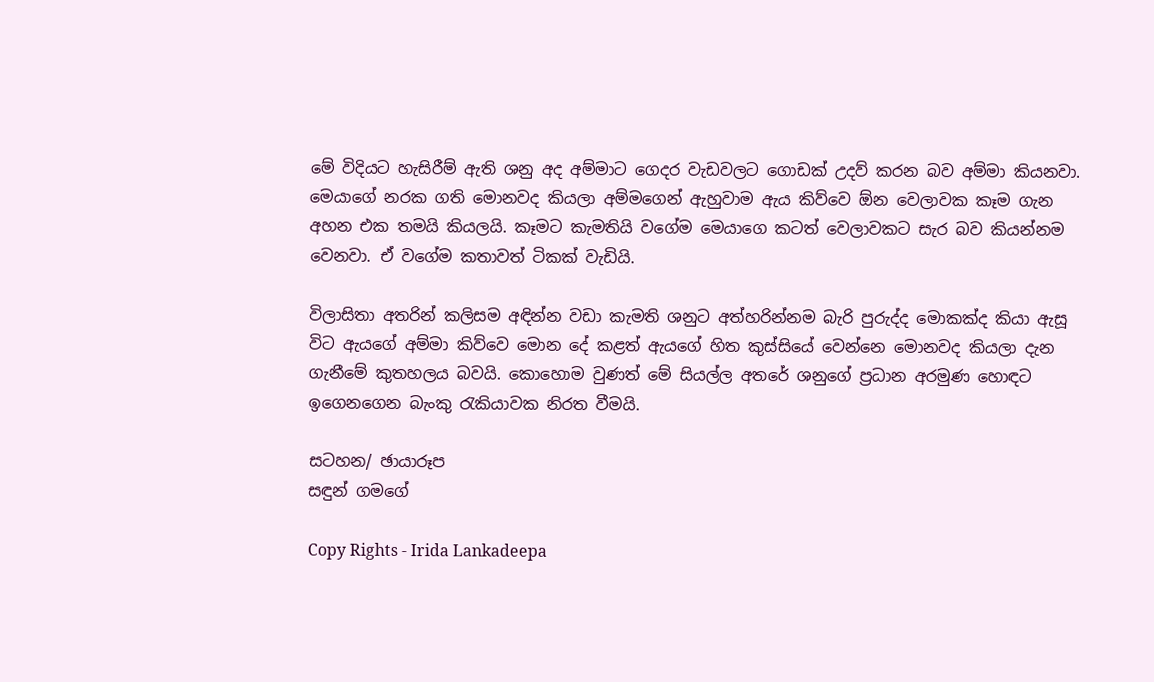මේ විදියට හැසිරීම් ඇති ශනු අද අම්මාට ගෙදර වැඩවලට ගොඩක් උදව් කරන බව අම්මා කියනවා. මෙයාගේ නරක ගති මොනවද කියලා අම්මගෙන් ඇහුවාම ඇය කිව්වෙ ඕන වෙලාවක කෑම ගැන අහන එක තමයි කියලයි. කෑමට කැමතියි වගේම මෙයාගෙ කටත් වෙලාවකට සැර බව කියන්නම වෙනවා. ඒ වගේම කතාවත් ටිකක් වැඩියි.

විලාසිතා අතරින් කලිසම අඳින්න වඩා කැමති ශනුට අත්හරින්නම බැරි පුරුද්ද මොකක්ද කියා ඇසූ විට ඇයගේ අම්මා කිව්වෙ මොන දේ කළත් ඇයගේ හිත කුස්සියේ වෙන්නෙ මොනවද කියලා දැන ගැනීමේ කුතහලය බවයි. කොහොම වුණත් මේ සියල්ල අතරේ ශනුගේ ප්‍රධාන අරමුණ හොඳට ඉගෙනගෙන බැංකු රැකියාවක නිරත වීමයි.

සටහන/ ඡායාරූප
සඳුන් ගමගේ

Copy Rights - Irida Lankadeepa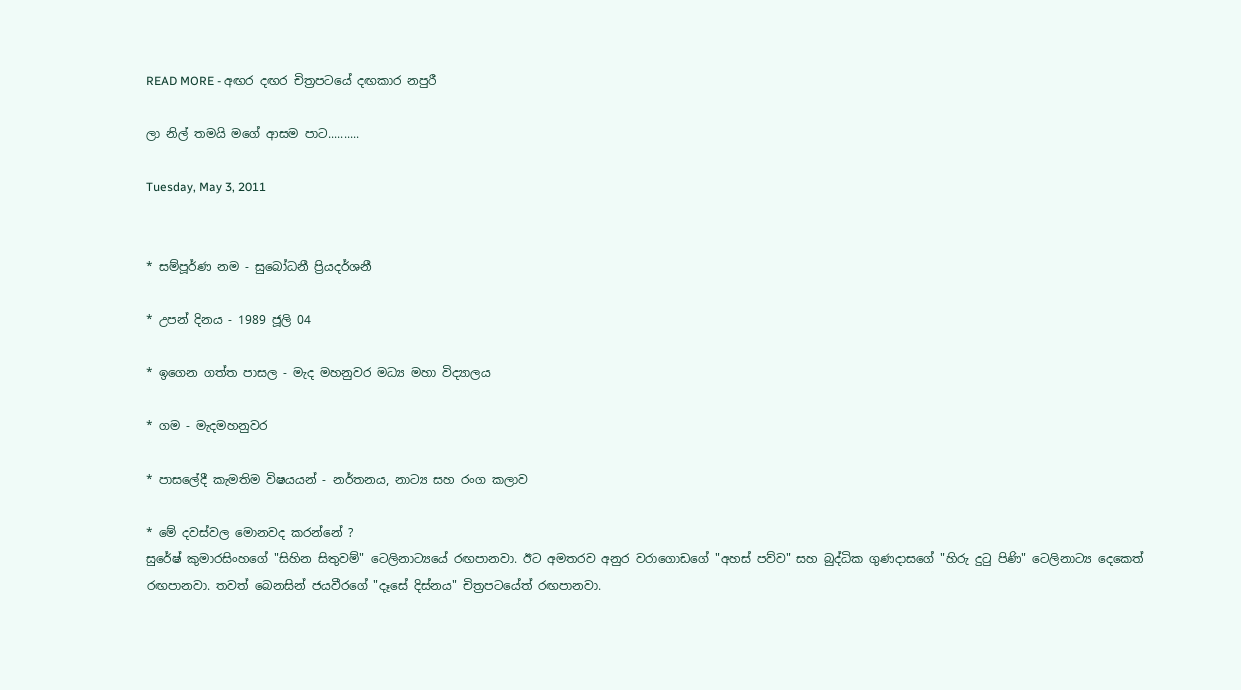READ MORE - අඟර දඟර චිත්‍රපටයේ දඟකාර නපුරී

ලා නිල් තමයි මගේ ආසම පාට..........

Tuesday, May 3, 2011


* සම්පූර්ණ නම - සුබෝධනී ප්‍රියදර්ශනී

* උපන් දිනය - 1989 ජූලි 04

* ඉගෙන ගත්ත පාසල - මැද මහනුවර මධ්‍ය මහා විද්‍යාලය

* ගම - මැදමහනුවර

* පාසලේදී කැමතිම විෂයයන් - නර්තනය, නාට්‍ය සහ රංග කලාව

* මේ දවස්‌වල මොනවද කරන්නේ ?
සුරේෂ් කුමාරසිංහගේ "සිහින සිතුවම්" ටෙලිනාට්‍යයේ රඟපානවා. ඊට අමතරව අනුර වරාගොඩගේ "අහස්‌ පව්ව" සහ බුද්ධික ගුණදාසගේ "හිරු දුටු පිණි" ටෙලිනාට්‍ය දෙකෙත් රඟපානවා. තවත් බෙනසින් ජයවීරගේ "දෑසේ දිස්‌නය" චිත්‍රපටයේත් රඟපානවා.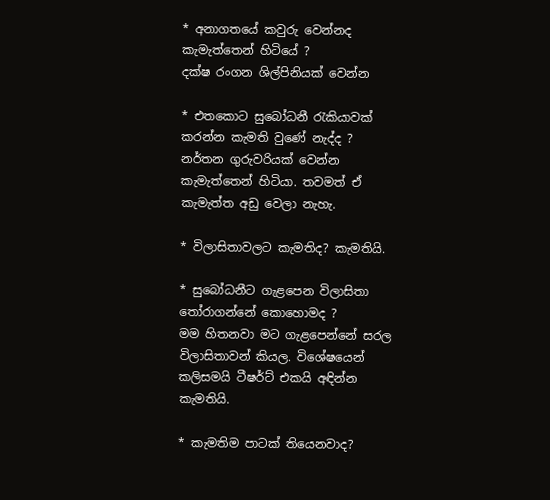* අනාගතයේ කවුරු වෙන්නද කැමැත්තෙන් හිටියේ ?
දක්‌ෂ රංගන ශිල්පිනියක්‌ වෙන්න

* එතකොට සුබෝධනී රැකියාවක්‌ කරන්න කැමති වුණේ නැද්ද ?
නර්තන ගුරුවරියක්‌ වෙන්න කැමැත්තෙන් හිටියා. තවමත් ඒ කැමැත්ත අඩු වෙලා නැහැ.

* විලාසිතාවලට කැමතිද? කැමතියි.

* සුබෝධනීට ගැළපෙන විලාසිතා තෝරාගන්නේ කොහොමද ?
මම හිතනවා මට ගැළපෙන්නේ සරල විලාසිතාවන් කියල. විශේෂයෙන් කලිසමයි ටීෂර්ට්‌ එකයි අඳින්න කැමතියි.

* කැමතිම පාටක්‌ තියෙනවාද?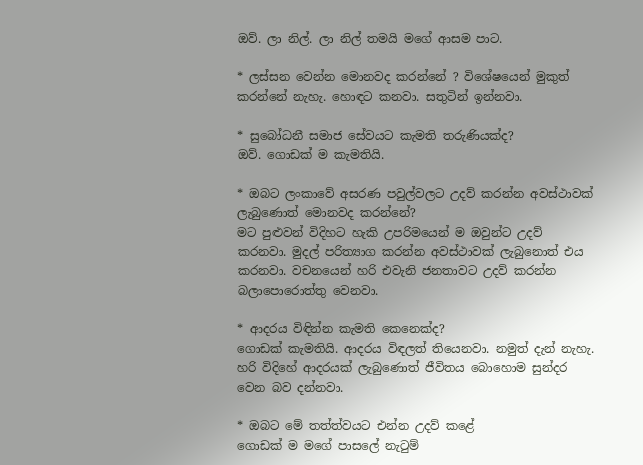ඔව්. ලා නිල්. ලා නිල් තමයි මගේ ආසම පාට.

* ලස්‌සන වෙන්න මොනවද කරන්නේ ? විශේෂයෙන් මුකුත් කරන්නේ නැහැ. හොඳට කනවා. සතුටින් ඉන්නවා.

* සුබෝධනී සමාජ සේවයට කැමති තරුණියක්‌ද?
ඔව්. ගොඩක්‌ ම කැමතියි.

* ඔබට ලංකාවේ අසරණ පවුල්වලට උදව් කරන්න අවස්‌ථාවක්‌ ලැබුණොත් මොනවද කරන්නේ?
මට පුළුවන් විදිහට හැකි උපරිමයෙන් ම ඔවුන්ට උදව් කරනවා. මුදල් පරිත්‍යාග කරන්න අවස්‌ථාවක්‌ ලැබුනොත් එය කරනවා. වචනයෙන් හරි එවැනි ජනතාවට උදව් කරන්න බලාපොරොත්තු වෙනවා.

* ආදරය විඳින්න කැමති කෙනෙක්‌ද?
ගොඩක්‌ කැමතියි. ආදරය විඳලත් තියෙනවා. නමුත් දැන් නැහැ. හරි විදිහේ ආදරයක්‌ ලැබුණොත් ජීවිතය බොහොම සුන්දර වෙන බව දන්නවා.

* ඔබට මේ තත්ත්වයට එන්න උදව් කළේ
ගොඩක්‌ ම මගේ පාසලේ නැටුම්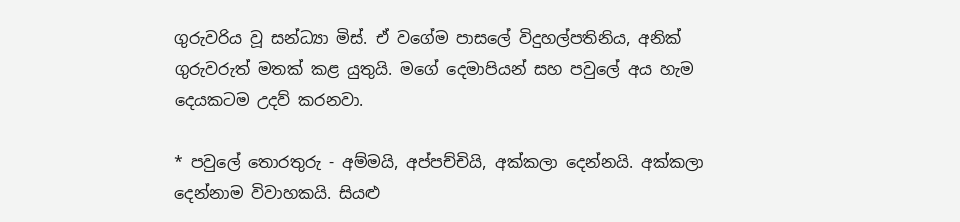ගුරුවරිය වූ සන්ධ්‍යා මිස්‌. ඒ වගේම පාසලේ විදුහල්පතිනිය, අනික්‌ ගුරුවරුත් මතක්‌ කළ යුතුයි. මගේ දෙමාපියන් සහ පවුලේ අය හැම දෙයකටම උදව් කරනවා.

* පවුලේ තොරතුරු - අම්මයි, අප්පච්චියි, අක්‌කලා දෙන්නයි. අක්‌කලා දෙන්නාම විවාහකයි. සියළු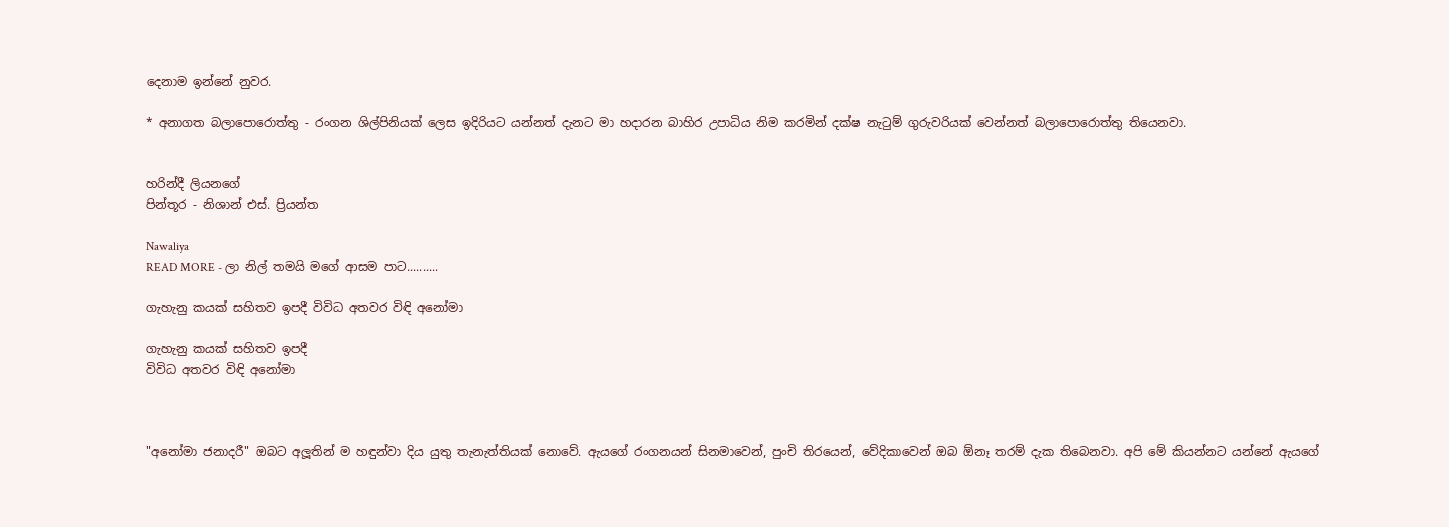දෙනාම ඉන්නේ නුවර.

* අනාගත බලාපොරොත්තු - රංගන ශිල්පිනියක්‌ ලෙස ඉදිරියට යන්නත් දැනට මා හදාරන බාහිර උපාධිය නිම කරමින් දක්‌ෂ නැටුම් ගුරුවරියක්‌ වෙන්නත් බලාපොරොත්තු තියෙනවා.


හරින්දී ලියනගේ
පින්තූර - නිශාන් එස්‌. ප්‍රියන්ත

Nawaliya
READ MORE - ලා නිල් තමයි මගේ ආසම පාට..........

ගැහැනු කයක්‌ සහිතව ඉපදී විවිධ අතවර විඳි අනෝමා

ගැහැනු කයක්‌ සහිතව ඉපදී
විවිධ අතවර විඳි අනෝමා



"අනෝමා ජනාදරී" ඔබට අලූතින් ම හඳුන්වා දිය යුතු තැනැත්තියක්‌ නොවේ. ඇයගේ රංගනයන් සිනමාවෙන්, පුංචි තිරයෙන්, වේදිකාවෙන් ඔබ ඕනෑ තරම් දැක තිබෙනවා. අපි මේ කියන්නට යන්නේ ඇයගේ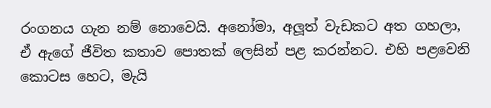රංගනය ගැන නම් නොවෙයි. අනෝමා, අලූත් වැඩකට අත ගහලා, ඒ ඇගේ ජීවිත කතාව පොතක්‌ ලෙසින් පළ කරන්නට. එහි පළවෙනි කොටස හෙට, මැයි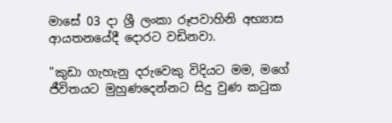මාසේ 03 දා ශ්‍රී ලංකා රූපවාහිනි අභ්‍යාස ආයතනයේදී දොරට වඩිනවා.

"කුඩා ගැහැනු දරුවෙකු විදියට මම, මගේ ජීවිතයට මුහුණදෙන්නට සිදු වුණ කටුක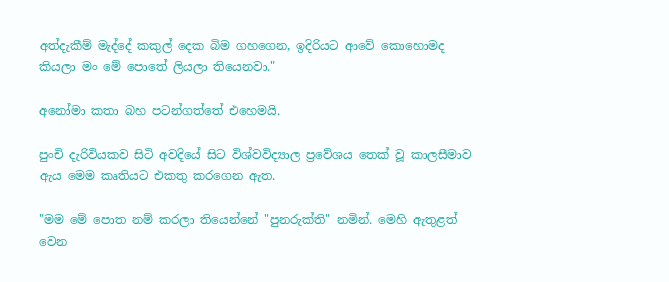අත්දැකීම් මැද්දේ කකුල් දෙක බිම ගහගෙන, ඉදිරියට ආවේ කොහොමද කියලා මං මේ පොතේ ලියලා තියෙනවා."

අනෝමා කතා බහ පටන්ගත්තේ එහෙමයි.

පුංචි දැරිවියකව සිටි අවදියේ සිට විශ්වවිද්‍යාල ප්‍රවේශය තෙක්‌ වූ කාලසීමාව ඇය මෙම කෘතියට එකතු කරගෙන ඇත.

"මම මේ පොත නම් කරලා තියෙන්නේ "පුනරුක්‌ති" නමින්. මෙහි ඇතුළත් වෙන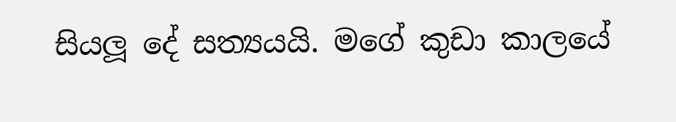සියලූ දේ සත්‍යයයි. මගේ කුඩා කාලයේ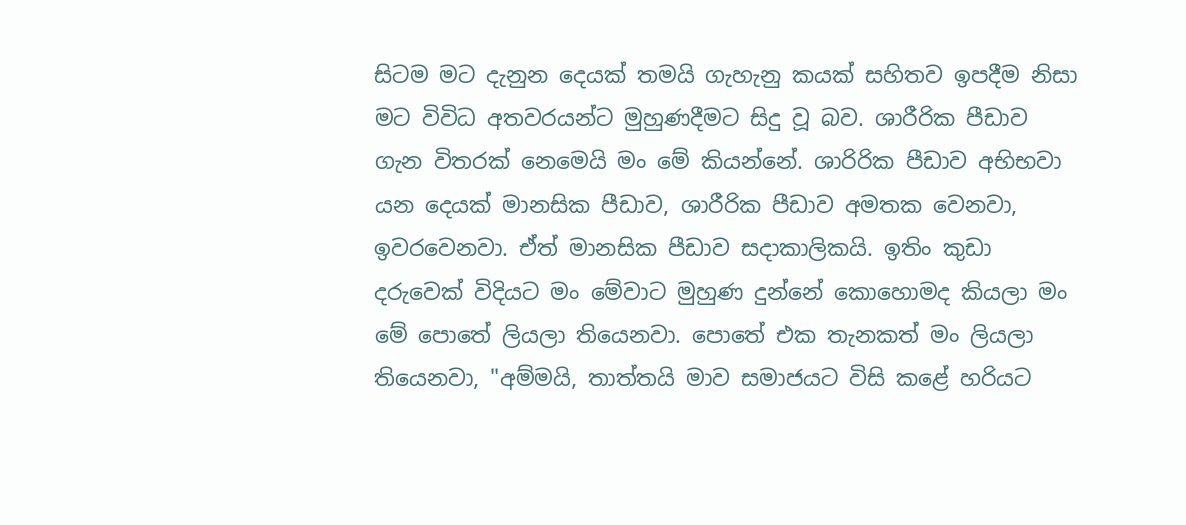සිටම මට දැනුන දෙයක්‌ තමයි ගැහැනු කයක්‌ සහිතව ඉපදීම නිසා මට විවිධ අතවරයන්ට මුහුණදීමට සිදු වූ බව. ශාරීරික පීඩාව ගැන විතරක්‌ නෙමෙයි මං මේ කියන්නේ. ශාරිරික පීඩාව අභිභවා යන දෙයක්‌ මානසික පීඩාව, ශාරීරික පීඩාව අමතක වෙනවා, ඉවරවෙනවා. ඒත් මානසික පීඩාව සදාකාලිකයි. ඉතිං කුඩා දරුවෙක්‌ විදියට මං මේවාට මුහුණ දුන්නේ කොහොමද කියලා මං මේ පොතේ ලියලා තියෙනවා. පොතේ එක තැනකත් මං ලියලා තියෙනවා, "අම්මයි, තාත්තයි මාව සමාජයට විසි කළේ හරියට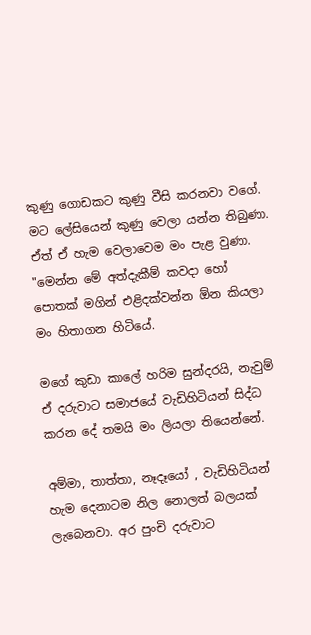කුණු ගොඩකට කුණු වීසි කරනවා වගේ. මට ලේසියෙන් කුණු වෙලා යන්න තිබුණා. ඒත් ඒ හැම වෙලාවෙම මං පැළ වුණා. "මෙන්න මේ අත්දැකීම් කවදා හෝ පොතක්‌ මගින් එළිදක්‌වන්න ඕන කියලා මං හිතාගන හිටියේ.

මගේ කුඩා කාලේ හරිම සුන්දරයි, නැවුම් ඒ දරුවාට සමාජයේ වැඩිහිටියන් සිද්ධ කරන දේ තමයි මං ලියලා තියෙන්නේ.

අම්මා, තාත්තා, නෑදෑයෝ , වැඩිහිටියන් හැම දෙනාටම නිල නොලත් බලයක්‌ ලැබෙනවා. අර පුංචි දරුවාට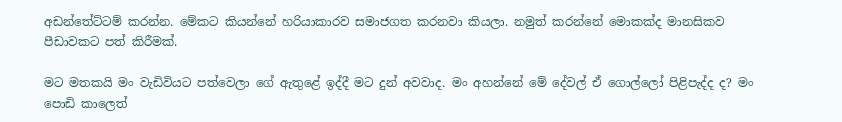අඩන්තේට්‌ටම් කරන්න. මේකට කියන්නේ හරියාකාරව සමාජගත කරනවා කියලා. නමුත් කරන්නේ මොකක්‌ද මානසිකව පීඩාවකට පත් කිරීමක්‌.

මට මතකයි මං වැඩිවියට පත්වෙලා ගේ ඇතුළේ ඉද්දී මට දුන් අවවාද. මං අහන්නේ මේ දේවල් ඒ ගොල්ලෝ පිළිපැද්ද ද? මං පොඩි කාලෙත්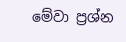මේවා ප්‍රශ්න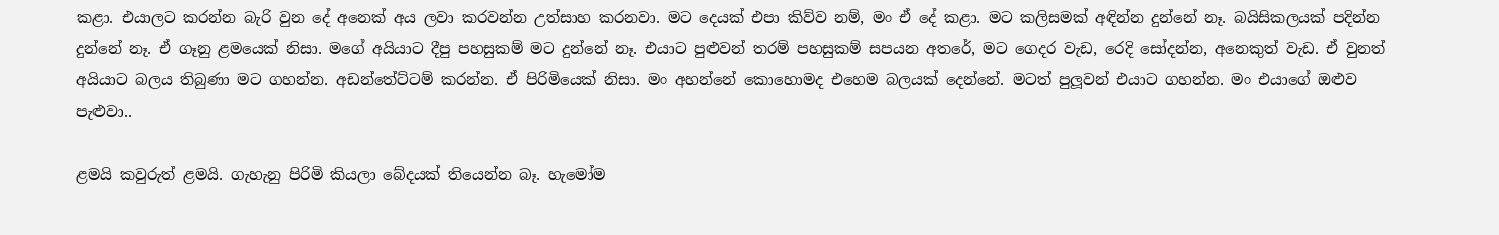කළා. එයාලට කරන්න බැරි වුන දේ අනෙක්‌ අය ලවා කරවන්න උත්සාහ කරනවා. මට දෙයක්‌ එපා කිව්ව නම්, මං ඒ දේ කළා. මට කලිසමක්‌ අඳින්න දුන්නේ නෑ. බයිසිකලයක්‌ පදින්න දුන්නේ නෑ. ඒ ගෑනු ළමයෙක්‌ නිසා. මගේ අයියාට දීපු පහසුකම් මට දුන්නේ නෑ. එයාට පුළුවන් තරම් පහසුකම් සපයන අතරේ, මට ගෙදර වැඩ, රෙදි සෝදන්න, අනෙකුත් වැඩ. ඒ වුනත් අයියාට බලය තිබුණා මට ගහන්න. අඩන්තේට්‌ටම් කරන්න. ඒ පිරිමියෙක්‌ නිසා. මං අහන්නේ කොහොමද එහෙම බලයක්‌ දෙන්නේ. මටත් පුලූවන් එයාට ගහන්න. මං එයාගේ ඔළුව පැළුවා..

ළමයි කවුරුත් ළමයි. ගැහැනු පිරිමි කියලා බේදයක්‌ තියෙන්න බෑ. හැමෝම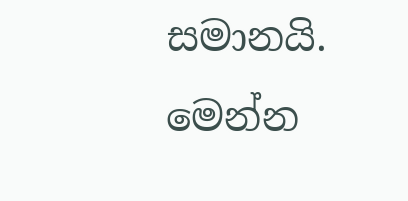සමානයි. මෙන්න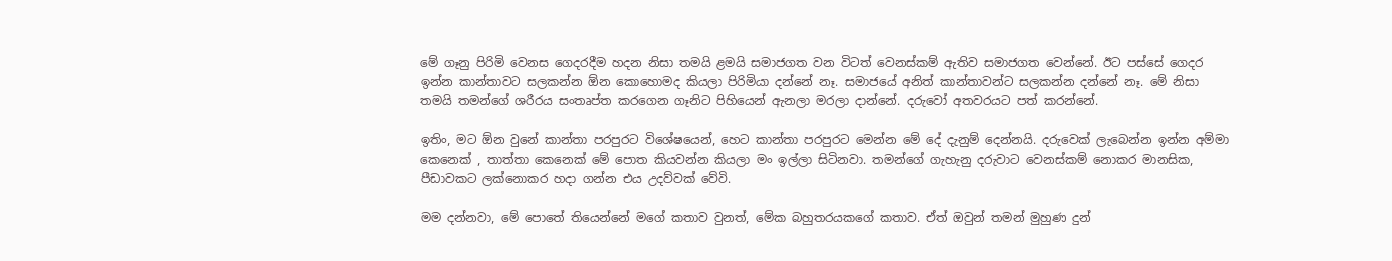මේ ගෑනු පිරිමි වෙනස ගෙදරදීම හදන නිසා තමයි ළමයි සමාජගත වන විටත් වෙනස්‌කම් ඇතිව සමාජගත වෙන්නේ. ඊට පස්‌සේ ගෙදර ඉන්න කාන්තාවට සලකන්න ඕන කොහොමද කියලා පිරිමියා දන්නේ නෑ. සමාජයේ අනිත් කාන්තාවන්ට සලකන්න දන්නේ නෑ. මේ නිසා තමයි තමන්ගේ ශරීරය සංතෘප්ත කරගෙන ගෑනිට පිහියෙන් ඇනලා මරලා දාන්නේ. දරුවෝ අතවරයට පත් කරන්නේ.

ඉතිං, මට ඕන වුනේ කාන්තා පරපුරට විශේෂයෙන්, හෙට කාන්තා පරපුරට මෙන්න මේ දේ දැනුම් දෙන්නයි. දරුවෙක්‌ ලැබෙන්න ඉන්න අම්මා කෙනෙක්‌ , තාත්තා කෙනෙක්‌ මේ පොත කියවන්න කියලා මං ඉල්ලා සිටිනවා. තමන්ගේ ගැහැනු දරුවාට වෙනස්‌කම් නොකර මානසික, පීඩාවකට ලක්‌නොකර හදා ගන්න එය උදව්වක්‌ වේවි.

මම දන්නවා, මේ පොතේ තියෙන්නේ මගේ කතාව වුනත්, මේක බහුතරයකගේ කතාව. ඒත් ඔවුන් තමන් මුහුණ දුන්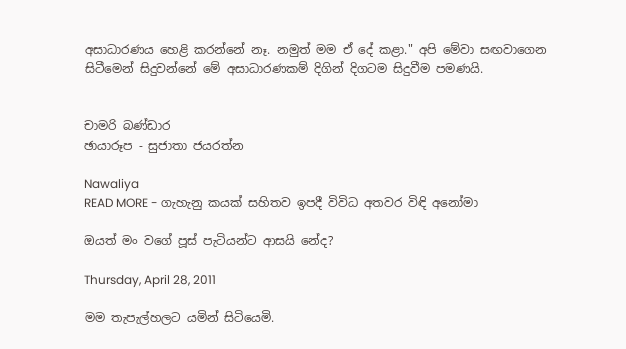අසාධාරණය හෙළි කරන්නේ නෑ. නමුත් මම ඒ දේ කළා." අපි මේවා සඟවාගෙන සිටීමෙන් සිදුවන්නේ මේ අසාධාරණකම් දිගින් දිගටම සිදුවීම පමණයි.


චාමරි බණ්‌ඩාර
ඡායාරූප - සුජාතා ජයරත්න

Nawaliya
READ MORE - ගැහැනු කයක්‌ සහිතව ඉපදී විවිධ අතවර විඳි අනෝමා

ඔයත් මං වගේ පූස් පැටියන්ට ආසයි නේද?

Thursday, April 28, 2011

මම තැපැල්හලට යමින් සිටියෙමි.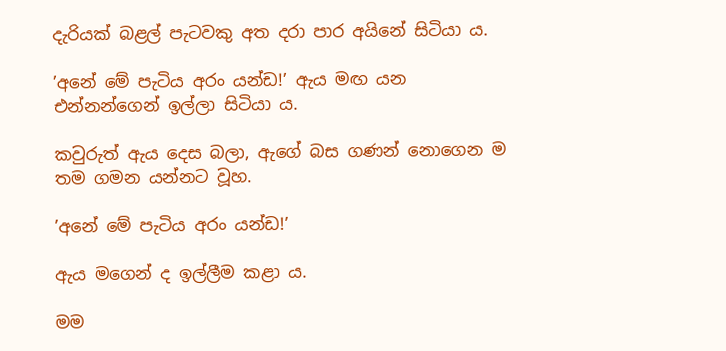දැරියක් බළල් පැටවකු අත දරා පාර අයිනේ සිටියා ය.

’අනේ මේ පැටිය අරං යන්ඩ!’ ඇය මඟ යන එන්නන්ගෙන් ඉල්ලා සිටියා ය.

කවුරුත් ඇය දෙස බලා, ඇගේ බස ගණන් නොගෙන ම තම ගමන යන්නට වූහ.

’අනේ මේ පැටිය අරං යන්ඩ!’

ඇය මගෙන් ද ඉල්ලීම කළා ය.

මම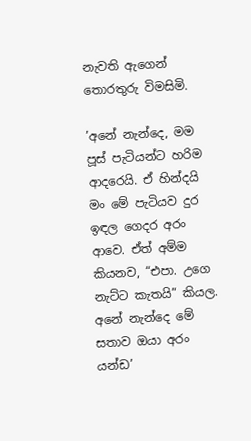නැවති ඇගෙන් තොරතුරු විමසිමි.

’අනේ නැන්දෙ, මම පූස් පැටියන්ට හරිම ආදරෙයි. ඒ හින්දයි මං මේ පැටියව දුර ඉඳල ගෙදර අරං ආවෙ. ඒත් අම්ම කියනව, “එපා. උගෙ නැට්ට කැතයි” කියල. අනේ නැන්දෙ මේ සතාව ඔයා අරං යන්ඩ’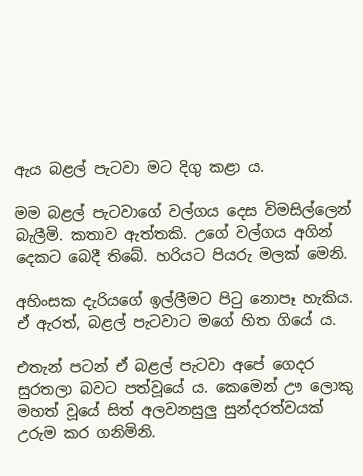ඇය බළල් පැටවා මට දිගු කළා ය.

මම බළල් පැටවාගේ වල්ගය දෙස විමසිල්ලෙන් බැලීමි. කතාව ඇත්තකි. උගේ වල්ගය අගින් දෙකට බෙදී තිබේ. හරියට පියරු මලක් මෙනි.

අහිංසක දැරියගේ ඉල්ලීමට පිටු නොපෑ හැකිය. ඒ ඇරත්, බළල් පැටවාට මගේ හිත ගියේ ය.

එතැන් පටන් ඒ බළල් පැටවා අපේ ගෙදර සුරතලා බවට පත්වූයේ ය. කෙමෙන් ඌ ලොකු මහත් වූයේ සිත් අලවනසුලු සුන්දරත්වයක් උරුම කර ගනිමිනි.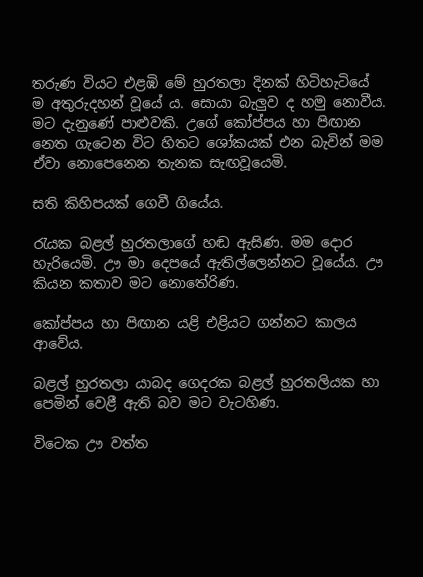තරුණ වියට එළඹි මේ හුරතලා දිනක් හිටිහැටියේ ම අතුරුදහන් වූයේ ය. සොයා බැලුව ද හමු නොවීය. මට දැනුණේ පාළුවකි. උගේ කෝප්පය හා පිඟාන නෙත ගැටෙන විට හිතට ශෝකයක් එන බැවින් මම ඒවා නොපෙනෙන තැනක සැඟවූයෙමි.

සති කිහිපයක් ගෙවී ගියේය.

රැයක බළල් හුරතලාගේ හඬ ඇසිණ. මම දොර හැරියෙමි. ඌ මා දෙපයේ ඇතිල්ලෙන්නට වූයේය. ඌ කියන කතාව මට නොතේරිණ.

කෝප්පය හා පිඟාන යළි එළියට ගන්නට කාලය ආවේය.

බළල් හුරතලා යාබද ගෙදරක බළල් හුරතලියක හා පෙමින් වෙළී ඇති බව මට වැටහිණ.

විටෙක ඌ වත්ත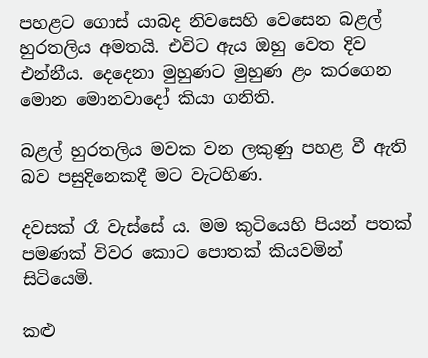පහළට ගොස් යාබද නිවසෙහි වෙසෙන බළල් හුරතලිය අමතයි. එවිට ඇය ඔහු වෙත දිව එන්නීය. දෙදෙනා මුහුණට මුහුණ ළං කරගෙන මොන මොනවාදෝ කියා ගනිති.

බළල් හුරතලිය මවක වන ලකුණු පහළ වී ඇති බව පසුදිනෙකදී මට වැටහිණ.

දවසක් රෑ වැස්සේ ය. මම කුටියෙහි පියන් පතක් පමණක් විවර කොට පොතක් කියවමින් සිටියෙමි.

කළු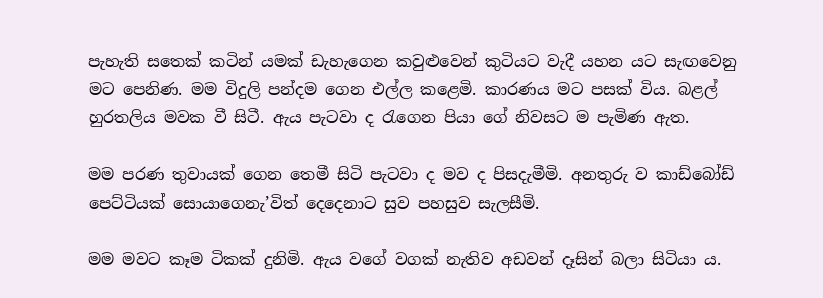පැහැති සතෙක් කටින් යමක් ඩැහැගෙන කවුළුවෙන් කුටියට වැදී යහන යට සැඟවෙනු මට පෙනිණ. මම විදුලි පන්දම ගෙන එල්ල කළෙමි. කාරණය මට පසක් විය. බළල් හුරතලිය මවක වී සිටී. ඇය පැටවා ද රැගෙන පියා ගේ නිවසට ම පැමිණ ඇත.

මම පරණ තුවායක් ගෙන තෙමී සිටි පැටවා ද මව ද පිසදැමීමි. අනතුරු ව කාඩ්බෝඩ් පෙට්ටියක් සොයාගෙනැ’විත් දෙදෙනාට සුව පහසුව සැලසීමි.

මම මවට කෑම ටිකක් දුනිමි. ඇය වගේ වගක් නැතිව අඩවන් දෑසින් බලා සිටියා ය.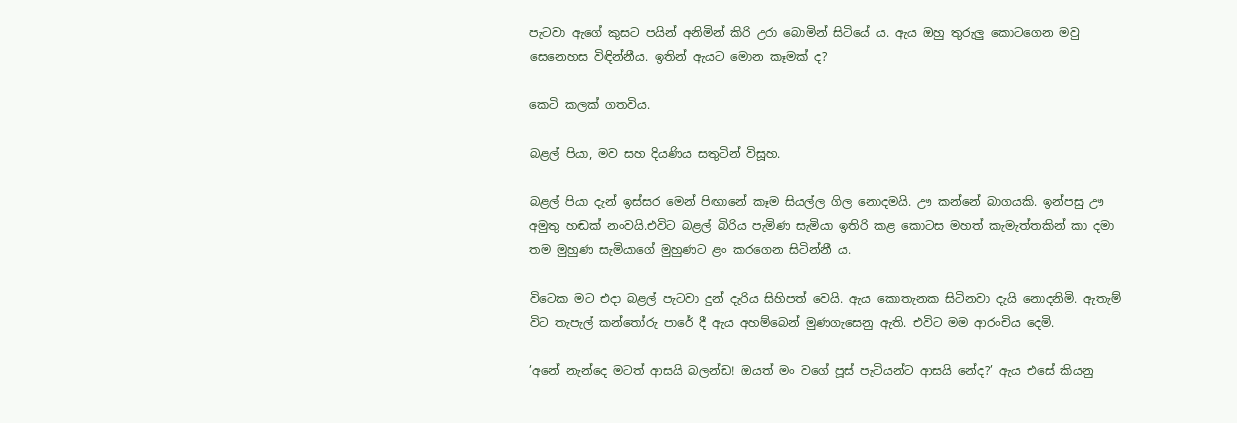පැටවා ඇගේ කුසට පයින් අනිමින් කිරි උරා බොමින් සිටියේ ය. ඇය ඔහු තුරුලු කොටගෙන මවු සෙනෙහස විඳින්නීය. ඉතින් ඇයට මොන කෑමක් ද?

කෙටි කලක් ගතවිය.

බළල් පියා, මව සහ දියණිය සතුටින් විසූහ.

බළල් පියා දැන් ඉස්සර මෙන් පිඟානේ කෑම සියල්ල ගිල නොදමයි. ඌ කන්නේ බාගයකි. ඉන්පසු ඌ අමුතු හඬක් නංවයි.එවිට බළල් බිරිය පැමිණ සැමියා ඉතිරි කළ කොටස මහත් කැමැත්තකින් කා දමා තම මුහුණ සැමියාගේ මුහුණට ළං කරගෙන සිටින්නී ය.

විටෙක මට එදා බළල් පැටවා දුන් දැරිය සිහිපත් වෙයි. ඇය කොතැනක සිටිනවා දැයි නොදනිමි. ඇතැම් විට තැපැල් කන්තෝරු පාරේ දී ඇය අහම්බෙන් මුණගැසෙනු ඇති. එවිට මම ආරංචිය දෙමි.

’අනේ නැන්දෙ මටත් ආසයි බලන්ඩ! ඔයත් මං වගේ පූස් පැටියන්ට ආසයි නේද?’ ඇය එසේ කියනු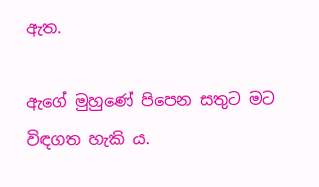ඇත.

ඇගේ මුහුණේ පිපෙන සතුට මට විඳගත හැකි ය.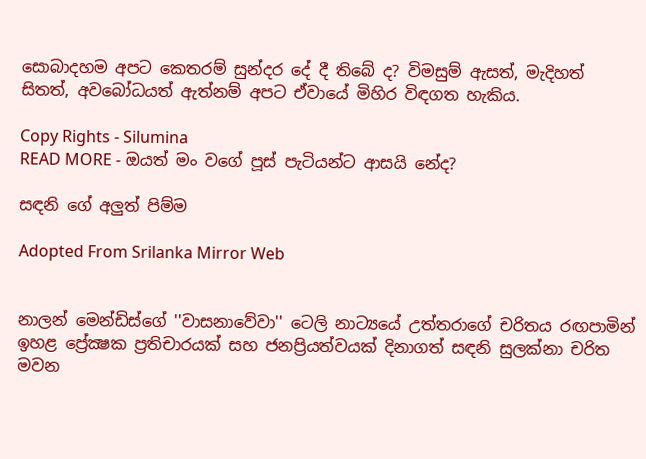සොබාදහම අපට කෙතරම් සුන්දර දේ දී තිබේ ද? විමසුම් ඇසත්, මැදිහත් සිතත්, අවබෝධයත් ඇත්නම් අපට ඒවායේ මිහිර විඳගත හැකිය.

Copy Rights - Silumina
READ MORE - ඔයත් මං වගේ පූස් පැටියන්ට ආසයි නේද?

සඳනි ගේ අලුත් පිම්ම

Adopted From Srilanka Mirror Web


නාලන් මෙන්ඩිස්ගේ ''වාසනාවේවා'' ටෙලි නාට්‍යයේ උත්තරාගේ චරිතය රඟපාමින් ඉහළ ප්‍රේක්‍ෂක ප්‍රතිචාරයක් සහ ජනප්‍රියත්වයක් දිනාගත් සඳනි සුලක්නා චරිත මවන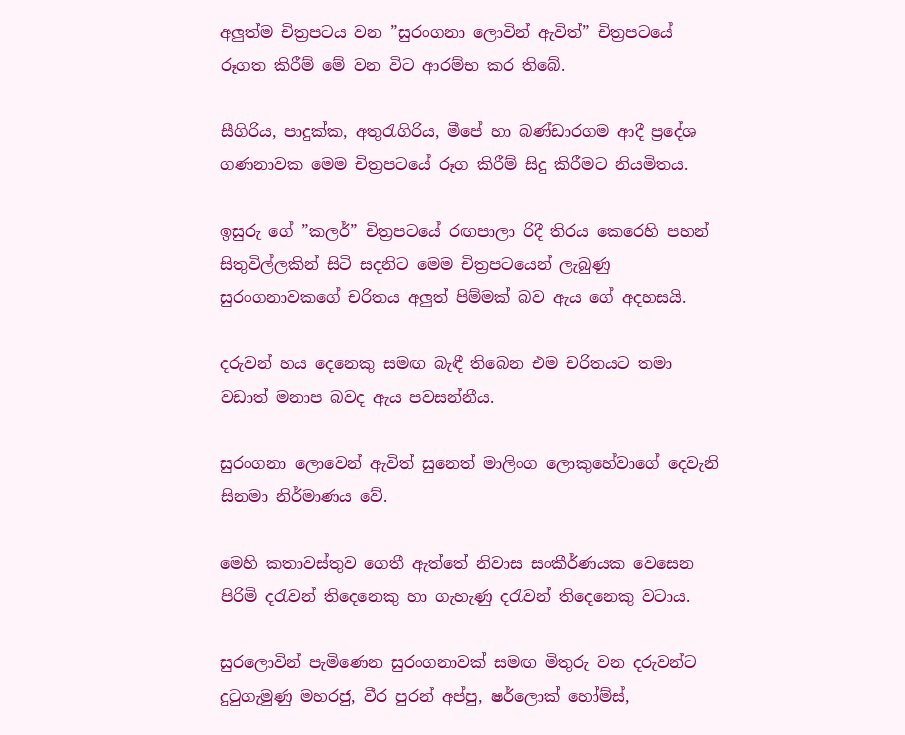අලුත්ම චිත්‍රපටය වන ”සුරංගනා ලොවින් ඇවිත්” චිත්‍රපටයේ රූගත කිරීම් මේ වන විට ආරම්භ කර තිබේ.

සීගිරිය, පාදුක්ක, අතුරැගිරිය, මීපේ හා බණ්ඩාරගම ආදී ප්‍රදේශ ගණනාවක මෙම චිත්‍රපටයේ රූග කිරීම් සිදු කිරීමට නියමිතය.

ඉසුරු ගේ ”කලර්” චිත්‍රපටයේ රඟපාලා රිදී තිරය කෙරෙහි පහන් සිතුවිල්ලකින් සිටි සදනිට මෙම චිත්‍රපටයෙන් ලැබුණු සුරංගනාවකගේ චරිතය අලුත් පිම්මක් බව ඇය ගේ අදහසයි.

දරුවන් හය දෙනෙකු සමඟ බැඳී තිබෙන එම චරිතයට තමා වඩාත් මනාප බවද ඇය පවසන්නීය.

සුරංගනා ලොවෙන් ඇවිත් සුනෙත් මාලිංග ලොකුහේවාගේ දෙවැනි සිනමා නිර්මාණය වේ.

මෙහි කතාවස්තුව ගෙතී ඇත්තේ නිවාස සංකීර්ණයක වෙසෙන පිරිමි දරැවන් තිදෙනෙකු හා ගැහැණු දරැවන් තිදෙනෙකු වටාය.

සුරලොවින් පැමිණෙන සුරංගනාවක් සමඟ මිතුරු වන දරුවන්ට දුටුගැමුණු මහරජු, වීර පුරන් අප්පු, ෂර්ලොක් හෝම්ස්,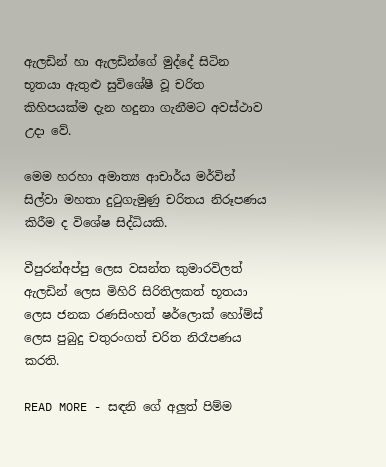ඇලඩින් හා ඇලඩින්ගේ මුද්දේ සිටින භූතයා ඇතුළු සුවිශේෂී වූ චරිත කිහිපයක්ම දැන හදුනා ගැනීමට අවස්ථාව උදා වේ.

මෙම හරහා අමාත්‍ය ආචාර්ය මර්වින් සිල්වා මහතා දුටුගැමුණු චරිතය නිරූපණය කිරීම ද විශේෂ සිද්ධියකි.

වීපුරන්අප්පු ලෙස වසන්ත කුමාරවිලත් ඇලඩින් ලෙස මිහිරි සිරිතිලකත් භූතයා ලෙස ජනක රණසිංහත් ෂර්ලොක් හෝම්ස් ලෙස පුබුදු චතුරංගත් චරිත නිරෑපණය කරති.

READ MORE - සඳනි ගේ අලුත් පිම්ම